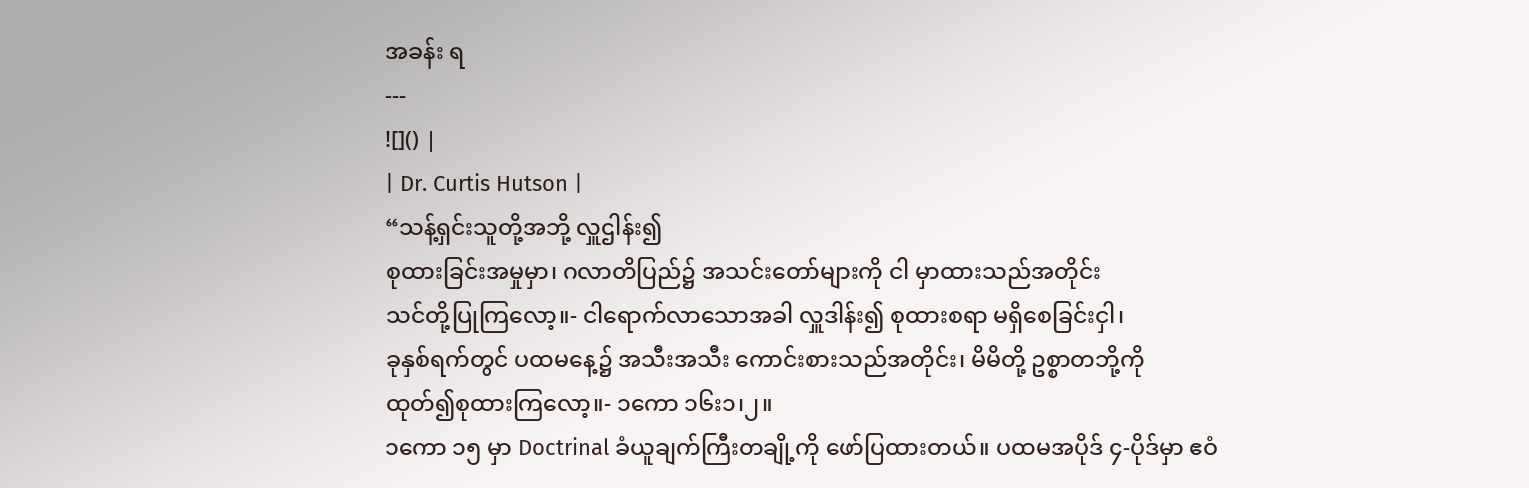အခန်း ရ
---
![]() |
| Dr. Curtis Hutson |
“သန့်ရှင်းသူတို့အဘို့ လှူဌါန်း၍
စုထားခြင်းအမှုမှာ၊ ဂလာတိပြည်၌ အသင်းတော်များကို ငါ မှာထားသည်အတိုင်း
သင်တို့ပြုကြလော့။- ငါရောက်လာသောအခါ လှူဒါန်း၍ စုထားစရာ မရှိစေခြင်းငှါ၊
ခုနှစ်ရက်တွင် ပထမနေ့၌ အသီးအသီး ကောင်းစားသည်အတိုင်း၊ မိမိတို့ ဥစ္စာတဘို့ကို
ထုတ်၍စုထားကြလော့။- ၁ကော ၁၆း၁၊၂။
၁ကော ၁၅ မှာ Doctrinal ခံယူချက်ကြီးတချို့ကို ဖော်ပြထားတယ်။ ပထမအပိုဒ် ၄-ပိုဒ်မှာ ဧဝံ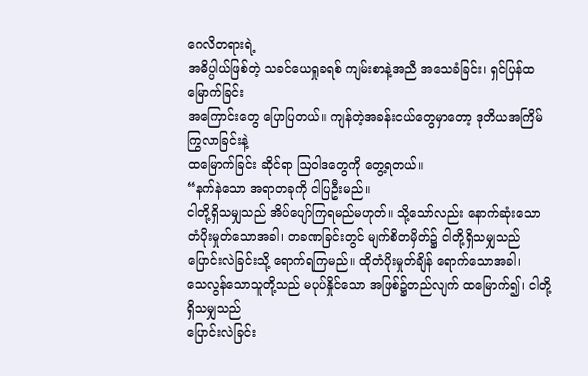ဂေလိတရားရဲ့
အဓိပ္ပါယ်ဖြစ်တဲ့ သခင်ယေရှုခရစ် ကျမ်းစာနဲ့အညီ အသေခံခြင်း၊ ရှင်ပြန်ထမြောက်ခြင်း
အကြောင်းတွေ ပြောပြတယ်။ ကျန်တဲ့အခန်းငယ်တွေမှာတော့ ဒုတိယအကြိမ်ကြွလာခြင်းနဲ့
ထမြောက်ခြင်း ဆိုင်ရာ ဩဝါဒတွေကို တွေ့ရတယ်။
“နက်နဲသော အရာတခုကို ငါပြဦးမည်။
ငါတို့ရှိသမျှသည် အိပ်ပျော်ကြရမည်မဟုတ်။ သို့သော်လည်း နောက်ဆုံးသော
တံပိုးမှုတ်သောအခါ၊ တခဏခြင်းတွင် မျက်စိတမှိတ်၌ ငါတို့ရှိသမျှသည်
ပြောင်းလဲခြင်းသို့ ရောက်ရကြမည်။ ထိုတံပိုးမှုတ်ချိန် ရောက်သောအခါ၊
သေလွန်သောသူတို့သည် မပုပ်နှိုင်သော အဖြစ်၌တည်လျက် ထမြောက်၍၊ ငါတို့ရှိသမျှသည်
ပြောင်းလဲခြင်း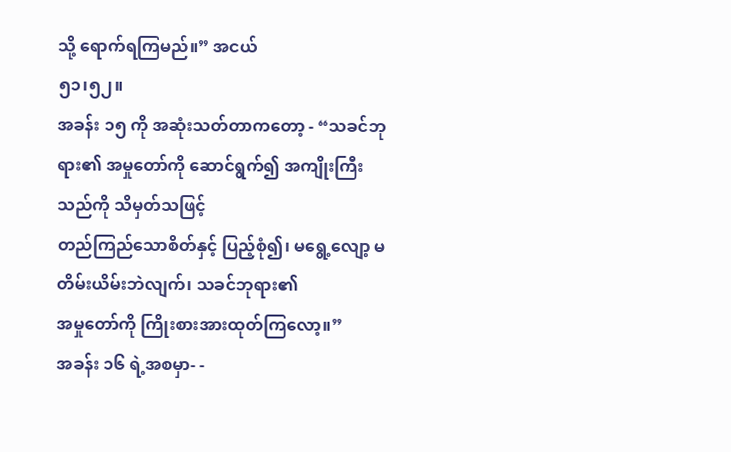သို့ ရောက်ရကြမည်။” အငယ်
၅၁၊၅၂။
အခန်း ၁၅ ကို အဆုံးသတ်တာကတော့ - “သခင်ဘုရား၏ အမှုတော်ကို ဆောင်ရွက်၍ အကျိုးကြီးသည်ကို သိမှတ်သဖြင့်
တည်ကြည်သောစိတ်နှင့် ပြည့်စုံ၍၊ မရွေ့လျော့ မတိမ်းယိမ်းဘဲလျက်၊ သခင်ဘုရား၏
အမှုတော်ကို ကြိုးစားအားထုတ်ကြလော့။”
အခန်း ၁၆ ရဲ့အစမှာ- -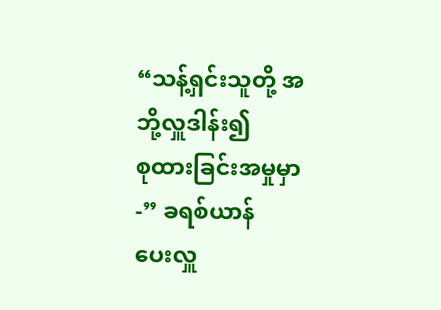“သန့်ရှင်းသူတို့ အဘို့လှူဒါန်း၍
စုထားခြင်းအမှုမှာ -” ခရစ်ယာန်
ပေးလှူ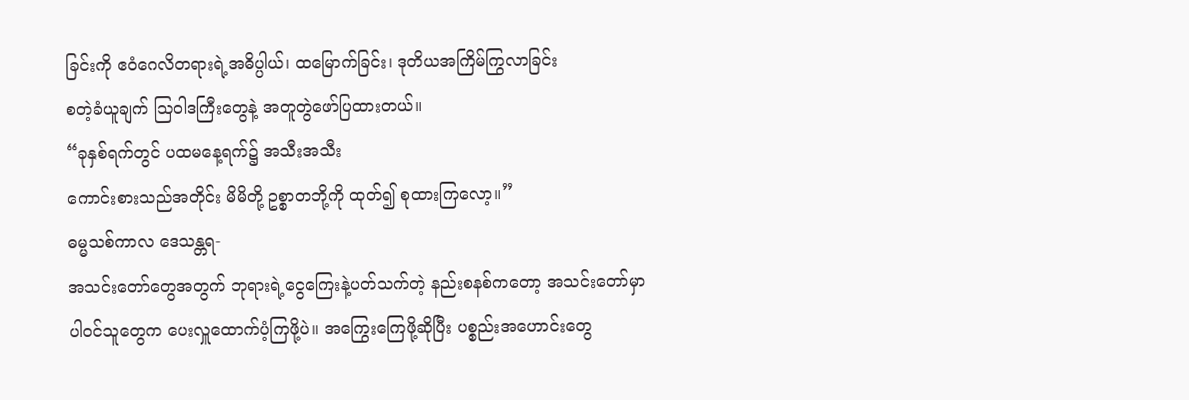ခြင်းကို ဧဝံဂေလိတရားရဲ့အဓိပ္ပါယ်၊ ထမြောက်ခြင်း၊ ဒုတိယအကြိမ်ကြွလာခြင်း
စတဲ့ခံယူချက် ဩဝါဒကြီးတွေနဲ့ အတူတွဲဖော်ပြထားတယ်။
“ခုနှစ်ရက်တွင် ပထမနေ့ရက်၌ အသီးအသီး
ကောင်းစားသည်အတိုင်း မိမိတို့ ဥစ္စာတဘို့ကို ထုတ်၍ စုထားကြလော့။”
ဓမ္မသစ်ကာလ ဒေသန္တရ-
အသင်းတော်တွေအတွက် ဘုရားရဲ့ငွေကြေးနဲ့ပတ်သက်တဲ့ နည်းစနစ်ကတော့ အသင်းတော်မှာ
ပါ၀င်သူတွေက ပေးလှူထောက်ပံ့ကြဖို့ပဲ။ အကြွေးကြေဖို့ဆိုပြီး ပစ္စည်းအဟောင်းတွေ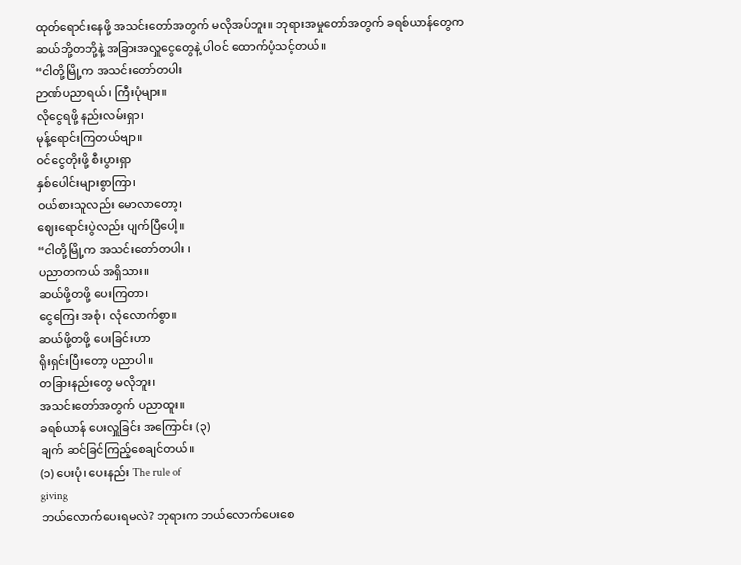ထုတ်ရောင်းနေဖို့ အသင်းတော်အတွက် မလိုအပ်ဘူး။ ဘုရားအမှုတော်အတွက် ခရစ်ယာန်တွေက
ဆယ်ဘို့တဘို့နဲ့ အခြားအလှူငွေတွေနဲ့ ပါဝင် ထောက်ပံ့သင့်တယ်။
“ငါတို့မြို့က အသင်းတော်တပါး
ဉာဏ်ပညာရယ်၊ ကြီးပုံများ။
လိုငွေရဖို့ နည်းလမ်းရှာ၊
မုန့်ရောင်းကြတယ်ဗျာ။
ဝင်ငွေတိုးဖို့ စီးပွားရှာ
နှစ်ပေါင်းများစွာကြာ၊
ဝယ်စားသူလည်း မောလာတော့၊
ဈေးရောင်းပွဲလည်း ပျက်ပြီပေါ့။
“ငါတို့မြို့က အသင်းတော်တပါး ၊
ပညာတကယ် အရှိသား။
ဆယ်ဖို့တဖို့ ပေးကြတာ၊
ငွေကြေး အစုံ၊ လုံလောက်စွာ။
ဆယ်ဖို့တဖို့ ပေးခြင်းဟာ
ရိုးရှင်းပြီးတော့ ပညာပါ။
တခြားနည်းတွေ မလိုဘူး၊
အသင်းတော်အတွက် ပညာထူး။
ခရစ်ယာန် ပေးလှူခြင်း အကြောင်း (၃)
ချက် ဆင်ခြင်ကြည့်စေချင်တယ်။
(၁) ပေးပုံ၊ ပေးနည်း The rule of
giving
ဘယ်လောက်ပေးရမလဲ? ဘုရားက ဘယ်လောက်ပေးစေ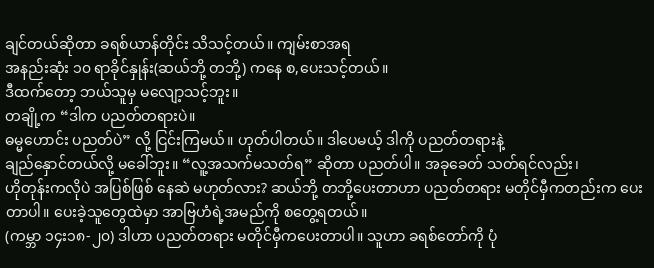ချင်တယ်ဆိုတာ ခရစ်ယာန်တိုင်း သိသင့်တယ်။ ကျမ်းစာအရ
အနည်းဆုံး ၁၀ ရာခိုင်နှုန်း(ဆယ်ဘို့ တဘို့) ကနေ စ,ပေးသင့်တယ်။
ဒီထက်တော့ ဘယ်သူမှ မလျော့သင့်ဘူး။
တချို့က “ဒါက ပညတ်တရားပဲ။
ဓမ္မဟောင်း ပညတ်ပဲ” လို့ ငြင်းကြမယ်။ ဟုတ်ပါတယ်။ ဒါပေမယ့် ဒါကို ပညတ်တရားနဲ့
ချည်နှောင်တယ်လို့ မခေါ်ဘူး။ “လူ့အသက်မသတ်ရ” ဆိုတာ ပညတ်ပါ။ အခုခေတ် သတ်ရင်လည်း၊
ဟိုတုန်းကလိုပဲ အပြစ်ဖြစ် နေဆဲ မဟုတ်လား? ဆယ်ဘို့ တဘို့ပေးတာဟာ ပညတ်တရား မတိုင်မှီကတည်းက ပေးတာပါ။ ပေးခဲ့သူတွေထဲမှာ အာဗြဟံရဲ့အမည်ကို စတွေ့ရတယ်။
(ကမ္ဘာ ၁၄း၁၈-၂၀) ဒါဟာ ပညတ်တရား မတိုင်မှီကပေးတာပါ။ သူဟာ ခရစ်တော်ကို ပုံ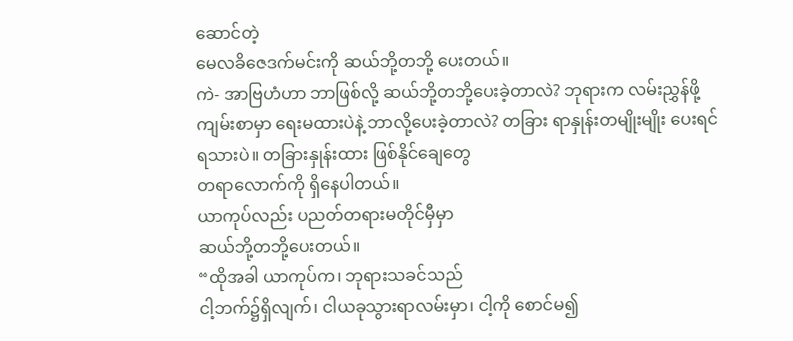ဆောင်တဲ့
မေလခိဇေဒက်မင်းကို ဆယ်ဘို့တဘို့ ပေးတယ်။
ကဲ- အာဗြဟံဟာ ဘာဖြစ်လို့ ဆယ်ဘို့တဘို့ပေးခဲ့တာလဲ? ဘုရားက လမ်းညွှန်ဖို့ ကျမ်းစာမှာ ရေးမထားပဲနဲ့ ဘာလို့ပေးခဲ့တာလဲ? တခြား ရာနှုန်းတမျိုးမျိုး ပေးရင်ရသားပဲ။ တခြားနှုန်းထား ဖြစ်နိုင်ချေတွေ
တရာလောက်ကို ရှိနေပါတယ်။
ယာကုပ်လည်း ပညတ်တရားမတိုင်မှီမှာ
ဆယ်ဘို့တဘို့ပေးတယ်။
“ထိုအခါ ယာကုပ်က၊ ဘုရားသခင်သည်
ငါ့ဘက်၌ရှိလျက်၊ ငါယခုသွားရာလမ်းမှာ၊ ငါ့ကို စောင်မ၍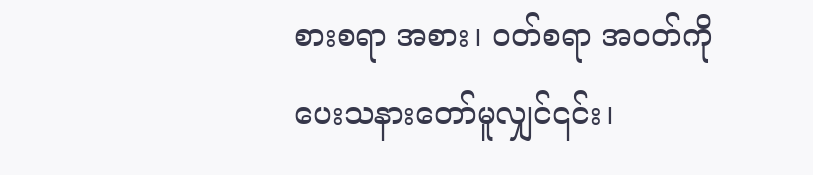စားစရာ အစား၊ ၀တ်စရာ အဝတ်ကို
ပေးသနားတော်မူလျှင်၎င်း၊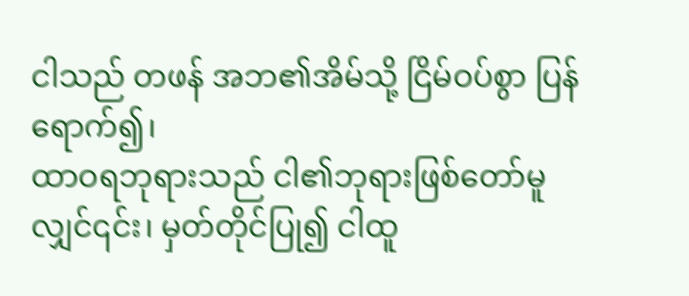ငါသည် တဖန် အဘ၏အိမ်သို့ ငြိမ်ဝပ်စွာ ပြန်ရောက်၍၊
ထာဝရဘုရားသည် ငါ၏ဘုရားဖြစ်တော်မူလျှင်၎င်း၊ မှတ်တိုင်ပြု၍ ငါထူ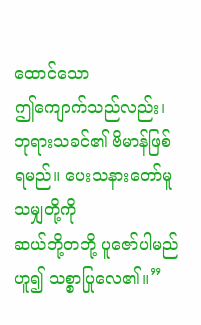ထောင်သော
ဤကျောက်သည်လည်း၊ ဘုရားသခင်၏ ဗိမာန်ဖြစ်ရမည်။ ပေးသနားတော်မူသမျှတို့ကို
ဆယ်ဘို့တဘို့ ပူဇော်ပါမည် ဟူ၍ သစ္စာပြုလေ၏။”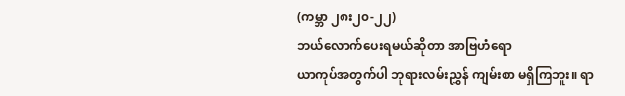(ကမ္ဘာ ၂၈း၂၀-၂၂)
ဘယ်လောက်ပေးရမယ်ဆိုတာ အာဗြဟံရော
ယာကုပ်အတွက်ပါ ဘုရားလမ်းညွှန် ကျမ်းစာ မရှိကြဘူး။ ရာ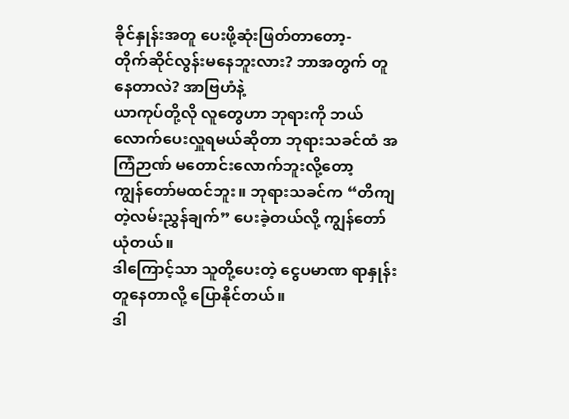ခိုင်နှုန်းအတူ ပေးဖို့ဆုံးဖြတ်တာတော့-
တိုက်ဆိုင်လွန်းမနေဘူးလား? ဘာအတွက် တူနေတာလဲ? အာဗြဟံနဲ့
ယာကုပ်တို့လို လူတွေဟာ ဘုရားကို ဘယ်လောက်ပေးလှူရမယ်ဆိုတာ ဘုရားသခင်ထံ အကြံဉာဏ် မတောင်းလောက်ဘူးလို့တော့
ကျွန်တော်မထင်ဘူး။ ဘုရားသခင်က “တိကျတဲ့လမ်းညွှန်ချက်” ပေးခဲ့တယ်လို့ ကျွန်တော် ယုံတယ်။
ဒါကြောင့်သာ သူတို့ပေးတဲ့ ငွေပမာဏ ရာနှုန်းတူနေတာလို့ ပြောနိုင်တယ်။
ဒါ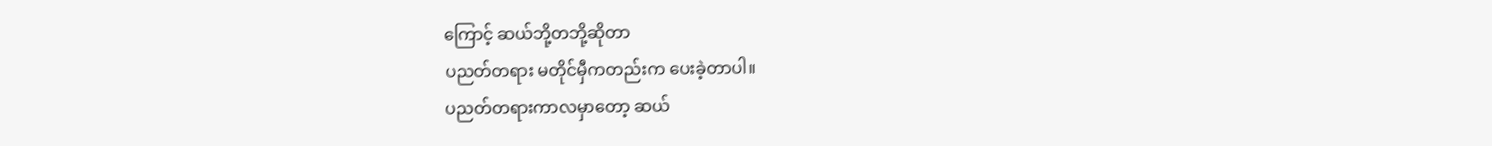ကြောင့် ဆယ်ဘို့တဘို့ဆိုတာ
ပညတ်တရား မတိုင်မှီကတည်းက ပေးခဲ့တာပါ။
ပညတ်တရားကာလမှာတော့ ဆယ်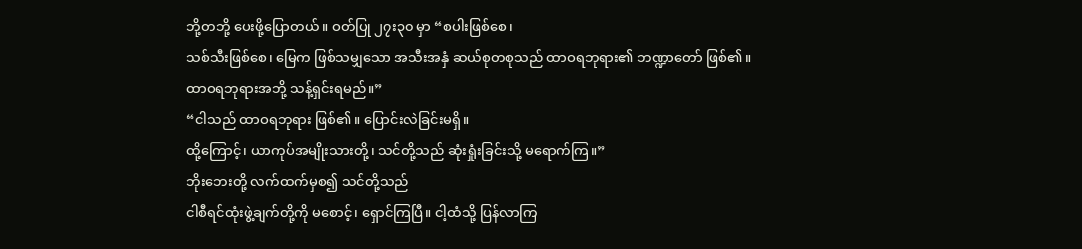ဘို့တဘို့ ပေးဖို့ပြောတယ်။ ဝတ်ပြု ၂၇း၃၀ မှာ “စပါးဖြစ်စေ၊
သစ်သီးဖြစ်စေ၊ မြေက ဖြစ်သမျှသော အသီးအနှံ ဆယ်စုတစုသည် ထာဝရဘုရား၏ ဘဏ္ဍာတော် ဖြစ်၏။
ထာဝရဘုရားအဘို့ သန့်ရှင်းရမည်။”
“ငါသည် ထာဝရဘုရား ဖြစ်၏။ ပြောင်းလဲခြင်းမရှိ။
ထို့ကြောင့်၊ ယာကုပ်အမျိုးသားတို့၊ သင်တို့သည် ဆုံးရှုံးခြင်းသို့ မရောက်ကြ။”
ဘိုးဘေးတို့ လက်ထက်မှစ၍ သင်တို့သည်
ငါစီရင်ထုံးဖွဲ့ချက်တို့ကို မစောင့်၊ ရှောင်ကြပြီ။ ငါ့ထံသို့ ပြန်လာကြ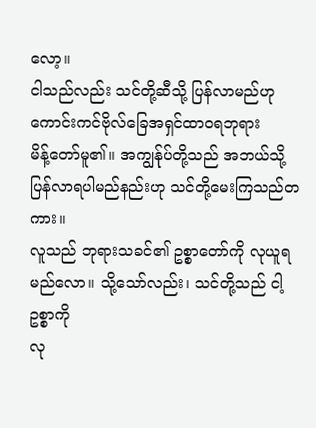လော့။
ငါသည်လည်း သင်တို့ဆီသို့ ပြန်လာမည်ဟု ကောင်းကင်ဗိုလ်ခြေအရှင်ထာဝရဘုရား
မိန့်တော်မူ၏။ အကျွန်ုပ်တို့သည် အဘယ်သို့ ပြန်လာရပါမည်နည်းဟု သင်တို့မေးကြသည်တကား။
လူသည် ဘုရားသခင်၏ ဥစ္စာတော်ကို လုယူရမည်လော။ သို့သော်လည်း၊ သင်တို့သည် ငါ့ဥစ္စာကို
လု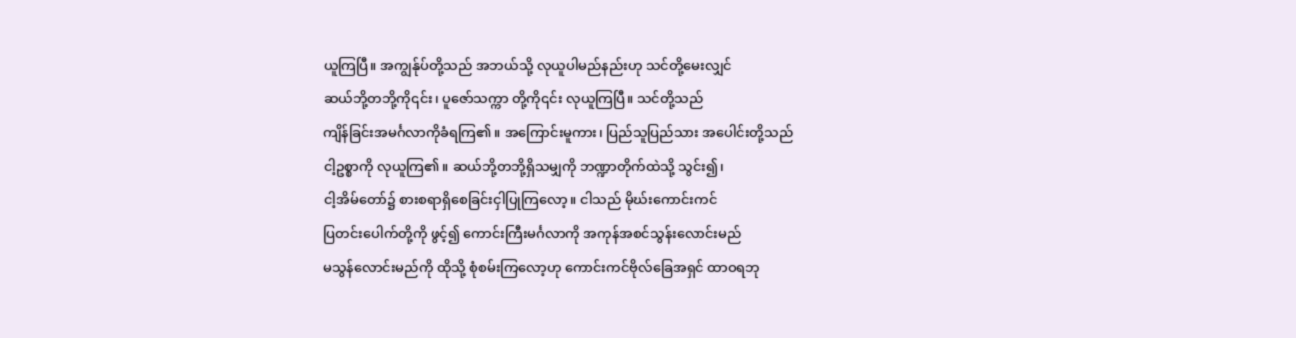ယူကြပြီ။ အကျွန်ုပ်တို့သည် အဘယ်သို့ လုယူပါမည်နည်းဟု သင်တို့မေးလျှင်
ဆယ်ဘို့တဘို့ကို၎င်း၊ ပူဇော်သက္ကာ တို့ကို၎င်း လုယူကြပြီ။ သင်တို့သည်
ကျိန်ခြင်းအမင်္ဂလာကိုခံရကြ၏။ အကြောင်းမူကား၊ ပြည်သူပြည်သား အပေါင်းတို့သည်
ငါ့ဥစ္စာကို လုယူကြ၏။ ဆယ်ဘို့တဘို့ရှိသမျှကို ဘဏ္ဍာတိုက်ထဲသို့ သွင်း၍၊
ငါ့အိမ်တော်၌ စားစရာရှိစေခြင်းငှါပြုကြလော့။ ငါသည် မိုဃ်းကောင်းကင်
ပြတင်းပေါက်တို့ကို ဖွင့်၍ ကောင်းကြီးမင်္ဂလာကို အကုန်အစင်သွန်းလောင်းမည်
မသွန်လောင်းမည်ကို ထိုသို့ စုံစမ်းကြလော့ဟု ကောင်းကင်ဗိုလ်ခြေအရှင် ထာဝရဘု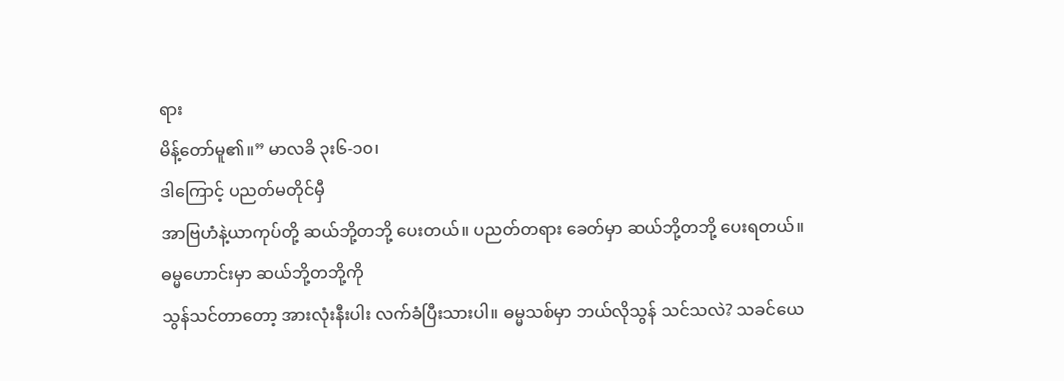ရား
မိန့်တော်မူ၏။” မာလခိ ၃း၆-၁၀၊
ဒါကြောင့် ပညတ်မတိုင်မှီ
အာဗြဟံနဲ့ယာကုပ်တို့ ဆယ်ဘို့တဘို့ ပေးတယ်။ ပညတ်တရား ခေတ်မှာ ဆယ်ဘို့တဘို့ ပေးရတယ်။
ဓမ္မဟောင်းမှာ ဆယ်ဘို့တဘို့ကို
သွန်သင်တာတော့ အားလုံးနီးပါး လက်ခံပြီးသားပါ။ ဓမ္မသစ်မှာ ဘယ်လိုသွန် သင်သလဲ? သခင်ယေ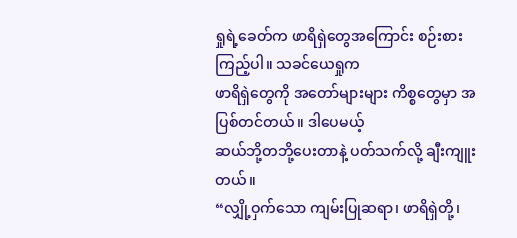ရှုရဲ့ခေတ်က ဖာရိရှဲတွေအကြောင်း စဉ်းစားကြည့်ပါ။ သခင်ယေရှုက
ဖာရိရှဲတွေကို အတော်များများ ကိစ္စတွေမှာ အပြစ်တင်တယ်။ ဒါပေမယ့်
ဆယ်ဘို့တဘို့ပေးတာနဲ့ ပတ်သက်လို့ ချီးကျူးတယ်။
“လျှို့ဝှက်သော ကျမ်းပြုဆရာ၊ ဖာရိရှဲတို့၊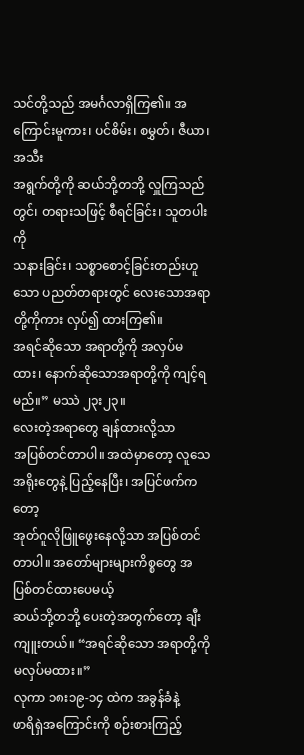သင်တို့သည် အမင်္ဂလာရှိကြ၏။ အကြောင်းမူကား၊ ပင်စိမ်း၊ စမွှတ်၊ ဇီယာ၊ အသီး
အရွက်တို့ကို ဆယ်ဘို့တဘို့ လှူကြသည်တွင်၊ တရားသဖြင့် စီရင်ခြင်း၊ သူတပါးကို
သနားခြင်း၊ သစ္စာစောင့်ခြင်းတည်းဟူသော ပညတ်တရားတွင် လေးသောအရာတို့ကိုကား လှပ်၍ ထားကြ၏။
အရင်ဆိုသော အရာတို့ကို အလှပ်မထား၊ နောက်ဆိုသောအရာတို့ကို ကျင့်ရမည်။” မဿဲ ၂၃း၂၃။
လေးတဲ့အရာတွေ ချန်ထားလို့သာ
အပြစ်တင်တာပါ။ အထဲမှာတော့ လူသေအရိုးတွေနဲ့ ပြည့်နေပြီး၊ အပြင်ဖက်ကတော့
အုတ်ဂူလိုဖြူဖွေးနေလို့သာ အပြစ်တင်တာပါ။ အတော်များများကိစ္စတွေ အပြစ်တင်ထားပေမယ့်
ဆယ်ဘို့တဘို့ ပေးတဲ့အတွက်တော့ ချီးကျူးတယ်။ “အရင်ဆိုသော အရာတို့ကို မလှပ်မထား။”
လုကာ ၁၈း၁၉-၁၄ ထဲက အခွန်ခံနဲ့
ဖာရိရှဲအကြောင်းကို စဉ်းစားကြည့်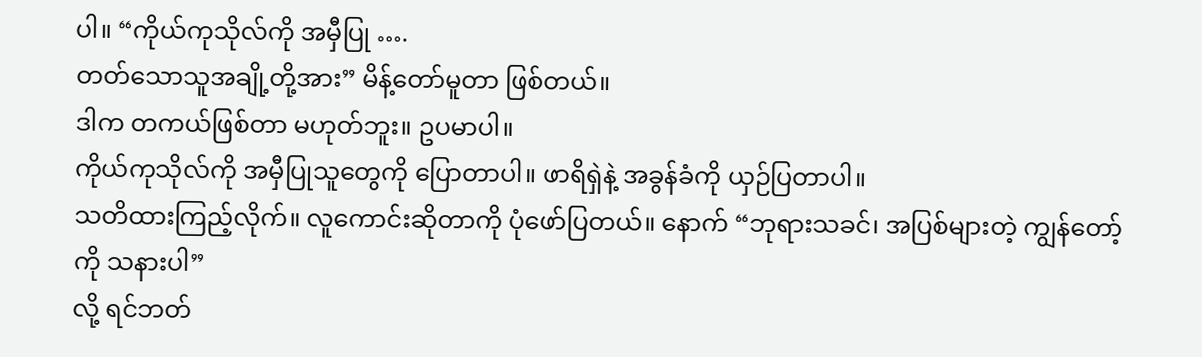ပါ။ “ကိုယ်ကုသိုလ်ကို အမှီပြု ….
တတ်သောသူအချို့တို့အား” မိန့်တော်မူတာ ဖြစ်တယ်။
ဒါက တကယ်ဖြစ်တာ မဟုတ်ဘူး။ ဥပမာပါ။
ကိုယ်ကုသိုလ်ကို အမှီပြုသူတွေကို ပြောတာပါ။ ဖာရိရှဲနဲ့ အခွန်ခံကို ယှဉ်ပြတာပါ။
သတိထားကြည့်လိုက်။ လူကောင်းဆိုတာကို ပုံဖော်ပြတယ်။ နောက် “ဘုရားသခင်၊ အပြစ်များတဲ့ ကျွန်တော့်ကို သနားပါ”
လို့ ရင်ဘတ်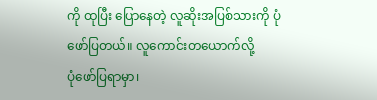ကို ထုပြီး ပြောနေတဲ့ လူဆိုးအပြစ်သားကို ပုံဖော်ပြတယ်။ လူကောင်းတယောက်လို့
ပုံဖော်ပြရာမှာ၊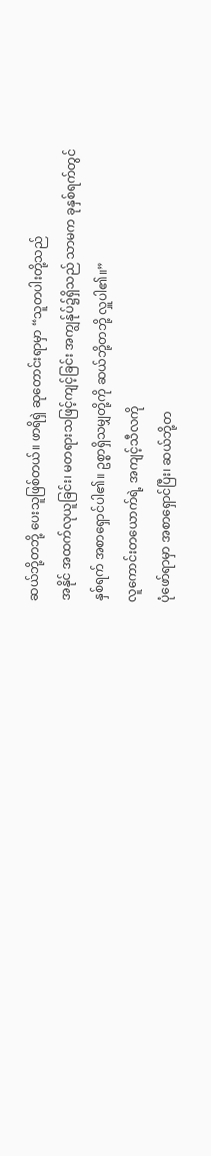ဆယ်ဘို့တဘို့ ပေးသူဖြစ်တယ်။ ဖာရိရှဲ ဆုတောင်းရာမှာ “သူတပါးတို့သည်
အနိုင် အထက်လုယူခြင်း၊ မတရားသဖြင့်ကျင့်ခြင်း အကျွန်ုပ်၌ရှိသည် သာမက ခုနှစ်ရက်တွင်
နှစ်ရက် အစာရှောင်ပါ၏။ ဥစ္စာရှိသမျှတို့ကို ဆယ်ဘို့တဘို့ လှူပါ၏။”
လူကောင်းတယောက်ရဲ့ အကျင့်သီလကို
ပုံဖော်ရာမှာ အစာရှောင်ပြီး၊ ဆယ်ဘို့တ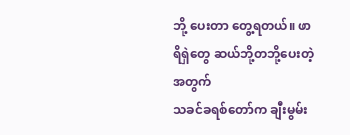ဘို့ ပေးတာ တွေ့ရတယ်။ ဖာရိရှဲတွေ ဆယ်ဘို့တဘို့ပေးတဲ့အတွက်
သခင်ခရစ်တော်က ချီးမွမ်း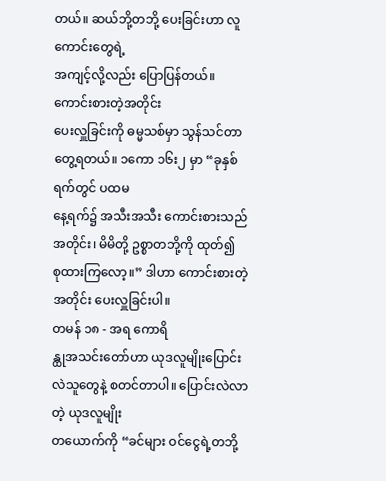တယ်။ ဆယ်ဘို့တဘို့ ပေးခြင်းဟာ လူကောင်းတွေရဲ့
အကျင့်လို့လည်း ပြောပြန်တယ်။
ကောင်းစားတဲ့အတိုင်း
ပေးလှူခြင်းကို ဓမ္မသစ်မှာ သွန်သင်တာတွေ့ရတယ်။ ၁ကော ၁၆း၂ မှာ “ခုနှစ်ရက်တွင် ပထမ
နေ့ရက်၌ အသီးအသီး ကောင်းစားသည်အတိုင်း၊ မိမိတို့ ဥစ္စာတဘို့ကို ထုတ်၍
စုထားကြလော့။” ဒါဟာ ကောင်းစားတဲ့အတိုင်း ပေးလှူခြင်းပါ။
တမန် ၁၈ - အရ ကောရိ
န္ထုအသင်းတော်ဟာ ယုဒလူမျိုးပြောင်းလဲသူတွေနဲ့ စတင်တာပါ။ ပြောင်းလဲလာတဲ့ ယုဒလူမျိုး
တယောက်ကို “ခင်များ ဝင်ငွေရဲ့တဘို့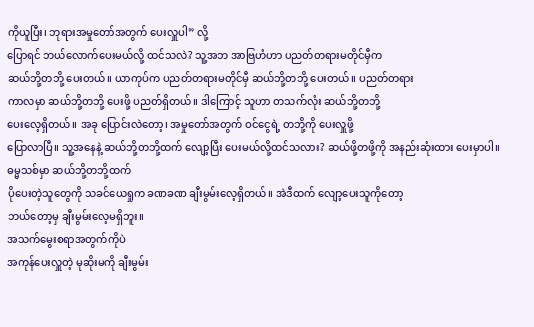ကိုယူပြီး၊ ဘုရားအမှုတော်အတွက် ပေးလှူပါ” လို့
ပြောရင် ဘယ်လောက်ပေးမယ်လို့ ထင်သလဲ? သူ့အဘ အာဗြဟံဟာ ပညတ်တရားမတိုင်မှီက
ဆယ်ဘို့တဘို့ ပေးတယ်။ ယာကုပ်က ပညတ်တရားမတိုင်မှီ ဆယ်ဘို့တဘို့ ပေးတယ်။ ပညတ်တရား
ကာလမှာ ဆယ်ဘို့တဘို့ ပေးဖို့ ပညတ်ရှိတယ်။ ဒါကြောင့် သူဟာ တသက်လုံး ဆယ်ဘို့တဘို့
ပေးလေ့ရှိတယ်။ အခု ပြောင်းလဲတော့၊ အမှုတော်အတွက် ဝင်ငွေရဲ့ တဘို့ကို ပေးလှူဖို့
ပြောလာပြီ။ သူ့အနေနဲ့ ဆယ်ဘို့တဘို့ထက် လျော့ပြီး ပေးမယ်လို့ထင်သလား? ဆယ်ဖို့တဖို့ကို အနည်းဆုံးထား ပေးမှာပါ။
ဓမ္မသစ်မှာ ဆယ်ဘို့တဘို့ထက်
ပိုပေးတဲ့သူတွေကို သခင်ယေရှုက ခဏခဏ ချီးမွမ်းလေ့ရှိတယ်။ အဲဒီထက် လျော့ပေးသူကိုတော့
ဘယ်တော့မှ ချီးမွမ်းလေ့မရှိဘူး။
အသက်မွေးစရာအတွက်ကိုပဲ
အကုန်ပေးလှူတဲ့ မုဆိုးမကို ချီးမွမ်း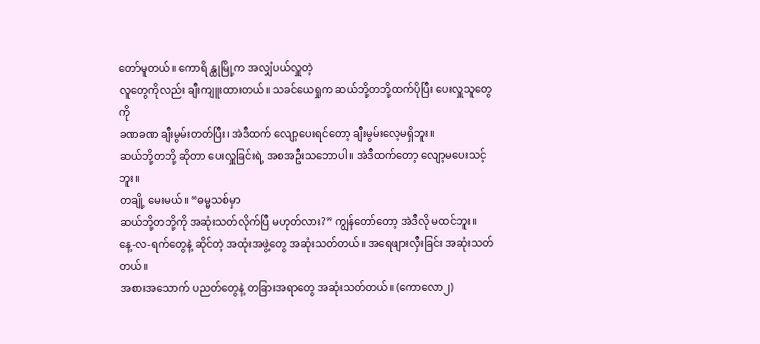တော်မူတယ်။ ကောရိ န္ထုမြို့က အလျှံပယ်လှူတဲ့
လူတွေကိုလည်း ချီးကျူးထားတယ်။ သခင်ယေရှုက ဆယ်ဘို့တဘို့ထက်ပိုပြီး ပေးလှူသူတွေကို
ခဏခဏ ချီးမွမ်းတတ်ပြီး၊ အဲဒီထက် လျော့ပေးရင်တော့ ချီးမွမ်းလေ့မရှိဘူး။
ဆယ်ဘို့တဘို့ ဆိုတာ ပေးလှူခြင်းရဲ့ အစအဦးသဘောပါ။ အဲဒီထက်တော့ လျော့မပေးသင့်ဘူး။
တချို့ မေးမယ်။ “ဓမ္မသစ်မှာ
ဆယ်ဘို့တဘို့ကို အဆုံးသတ်လိုက်ပြီ မဟုတ်လား?” ကျွန်တော်တော့ အဲဒီလို မထင်ဘူး။
နေ့-လ-ရက်တွေနဲ့ ဆိုင်တဲ့ အထုံးအဖွဲ့တွေ အဆုံးသတ်တယ်။ အရေဖျားလှီးခြင်း အဆုံးသတ်တယ်။
အစားအသောက် ပညတ်တွေနဲ့ တခြားအရာတွေ အဆုံးသတ်တယ်။ (ကောလော၂)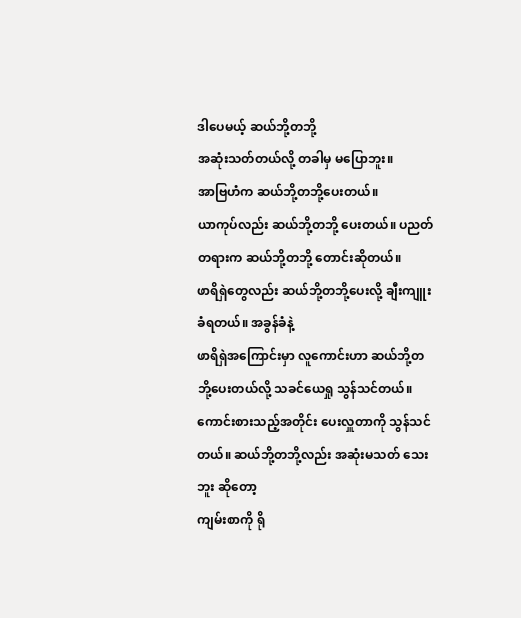ဒါပေမယ့် ဆယ်ဘို့တဘို့
အဆုံးသတ်တယ်လို့ တခါမှ မပြောဘူး။
အာဗြဟံက ဆယ်ဘို့တဘို့ပေးတယ်။
ယာကုပ်လည်း ဆယ်ဘို့တဘို့ ပေးတယ်။ ပညတ်တရားက ဆယ်ဘို့တဘို့ တောင်းဆိုတယ်။
ဖာရိရှဲတွေလည်း ဆယ်ဘို့တဘို့ပေးလို့ ချီးကျူးခံရတယ်။ အခွန်ခံနဲ့
ဖာရိရှဲအကြောင်းမှာ လူကောင်းဟာ ဆယ်ဘို့တဘို့ပေးတယ်လို့ သခင်ယေရှု သွန်သင်တယ်။
ကောင်းစားသည့်အတိုင်း ပေးလှူတာကို သွန်သင်တယ်။ ဆယ်ဘို့တဘို့လည်း အဆုံးမသတ် သေးဘူး ဆိုတော့
ကျမ်းစာကို ရို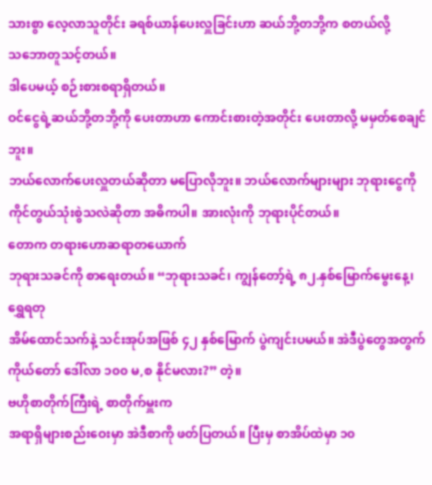သားစွာ လေ့လာသူတိုင်း ခရစ်ယာန်ပေးလှူခြင်းဟာ ဆယ်ဘို့တဘို့က စတယ်လို့
သဘောတူသင့်တယ်။
ဒါပေမယ့် စဉ်းစားစရာရှိတယ်။
ဝင်ငွေရဲ့ဆယ်ဘို့တဘို့ကို ပေးတာဟာ ကောင်းစားတဲ့အတိုင်း ပေးတာလို့ မမှတ်စေချင်ဘူး။
ဘယ်လောက်ပေးလှူတယ်ဆိုတာ မပြောလိုဘူး။ ဘယ်လောက်များများ ဘုရားငွေကို
ကိုင်တွယ်သုံးစွဲသလဲဆိုတာ အဓိကပါ။ အားလုံးကို ဘုရားပိုင်တယ်။
တောက တရားဟောဆရာတယောက်
ဘုရားသခင်ကို စာရေးတယ်။ “ဘုရားသခင်၊ ကျွန်တော့်ရဲ့ ၈၂.နှစ်မြောက်မွေးနေ့၊ ရွှေရတု
အိမ်ထောင်သက်နဲ့ သင်းအုပ်အဖြစ် ၄၂ နှစ်မြောက် ပွဲကျင်းပမယ်။ အဲဒီပွဲတွေအတွက်
ကိုယ်တော် ဒေါ်လာ ၁၀၀ မ,စ နိုင်မလား?” တဲ့။
ဗဟိုစာတိုက်ကြီးရဲ့ စာတိုက်မှူးက
အရာရှိများစည်းဝေးမှာ အဲဒီစာကို ဖတ်ပြတယ်။ ပြီးမှ စာအိပ်ထဲမှာ ၁၀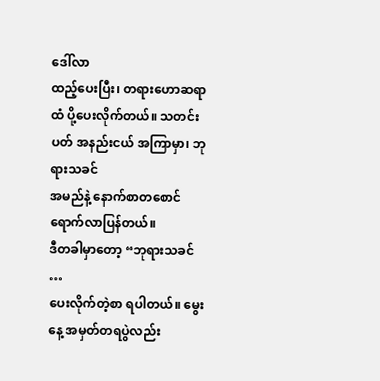ဒေါ်လာ
ထည့်ပေးပြီး၊ တရားဟောဆရာထံ ပို့ပေးလိုက်တယ်။ သတင်းပတ် အနည်းငယ် အကြာမှာ၊ ဘုရားသခင်
အမည်နဲ့ နောက်စာတစောင် ရောက်လာပြန်တယ်။
ဒီတခါမှာတော့ “ဘုရားသခင် …
ပေးလိုက်တဲ့စာ ရပါတယ်။ မွေးနေ့ အမှတ်တရပွဲလည်း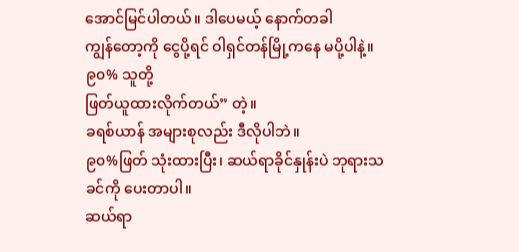အောင်မြင်ပါတယ်။ ဒါပေမယ့် နောက်တခါ
ကျွန်တော့ကို ငွေပို့ရင် ဝါရှင်တန်မြို့ကနေ မပို့ပါနဲ့။ ၉၀% သူတို့
ဖြတ်ယူထားလိုက်တယ်” တဲ့။
ခရစ်ယာန် အများစုလည်း ဒီလိုပါဘဲ။
၉၀%ဖြတ် သုံးထားပြီး၊ ဆယ်ရာခိုင်နှုန်းပဲ ဘုရားသခင်ကို ပေးတာပါ။
ဆယ်ရာ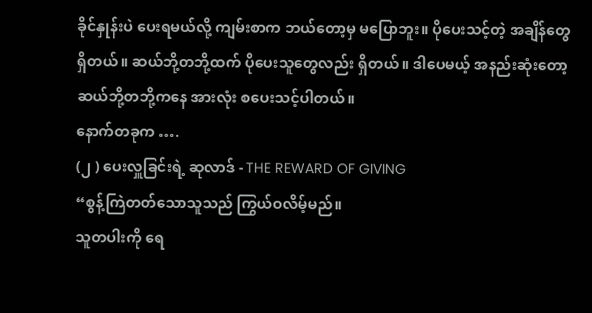ခိုင်နှုန်းပဲ ပေးရမယ်လို့ ကျမ်းစာက ဘယ်တော့မှ မပြောဘူး။ ပိုပေးသင့်တဲ့ အချိန်တွေ
ရှိတယ်။ ဆယ်ဘို့တဘို့ထက် ပိုပေးသူတွေလည်း ရှိတယ်။ ဒါပေမယ့် အနည်းဆုံးတော့
ဆယ်ဘို့တဘို့ကနေ အားလုံး စပေးသင့်ပါတယ်။
နောက်တခုက ….
(၂ ) ပေးလှူခြင်းရဲ့ ဆုလာဒ် - THE REWARD OF GIVING
“စွန့်ကြဲတတ်သောသူသည် ကြွယ်ဝလိမ့်မည်။
သူတပါးကို ရေ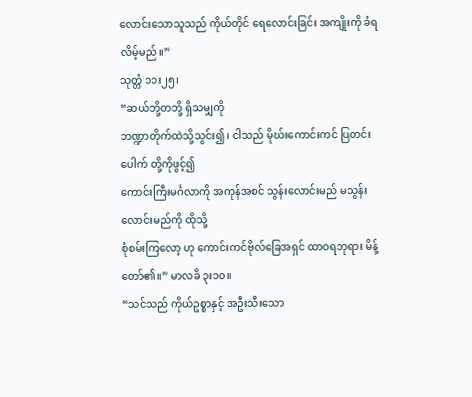လောင်းသောသူသည် ကိုယ်တိုင် ရေလောင်းခြင်း အကျိုးကို ခံရလိမ့်မည်။”
သုတ္တံ ၁၁း၂၅၊
“ဆယ်ဘို့တဘို့ ရှိသမျှကို
ဘဏ္ဍာတိုက်ထဲသို့သွင်း၍၊ ငါသည် မိုဃ်းကောင်းကင် ပြတင်းပေါက် တို့ကိုဖွင့်၍
ကောင်းကြီးမင်္ဂလာကို အကုန်အစင် သွန်းလောင်းမည် မသွန်းလောင်းမည်ကို ထိုသို့
စုံစမ်းကြလော့ ဟု ကောင်းကင်ဗိုလ်ခြေအရှင် ထာဝရဘုရား မိန့်တော်၏။” မာလခိ ၃း၁၀။
“သင်သည် ကိုယ်ဥစ္စာနှင့် အဦးသီးသော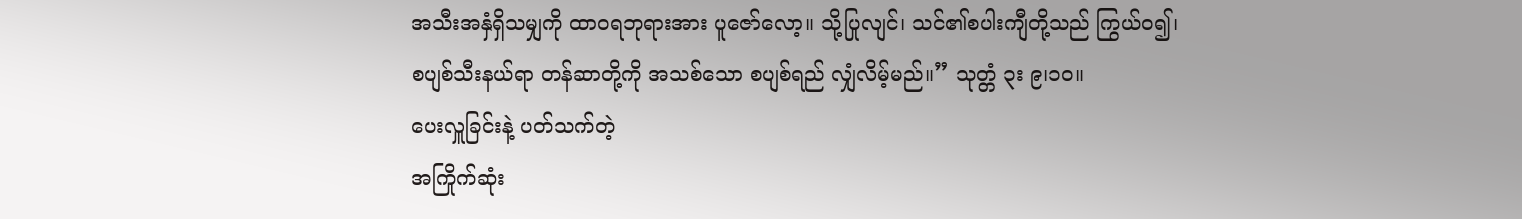အသီးအနှံရှိသမျှကို ထာဝရဘုရားအား ပူဇော်လော့။ သို့ပြုလျင်၊ သင်၏စပါးကျီတို့သည် ကြွယ်ဝ၍၊
စပျစ်သီးနယ်ရာ တန်ဆာတို့ကို အသစ်သော စပျစ်ရည် လျှံလိမ့်မည်။” သုတ္တံ ၃း ၉၊၁၀။
ပေးလှူခြင်းနဲ့ ပတ်သက်တဲ့
အကြိုက်ဆုံး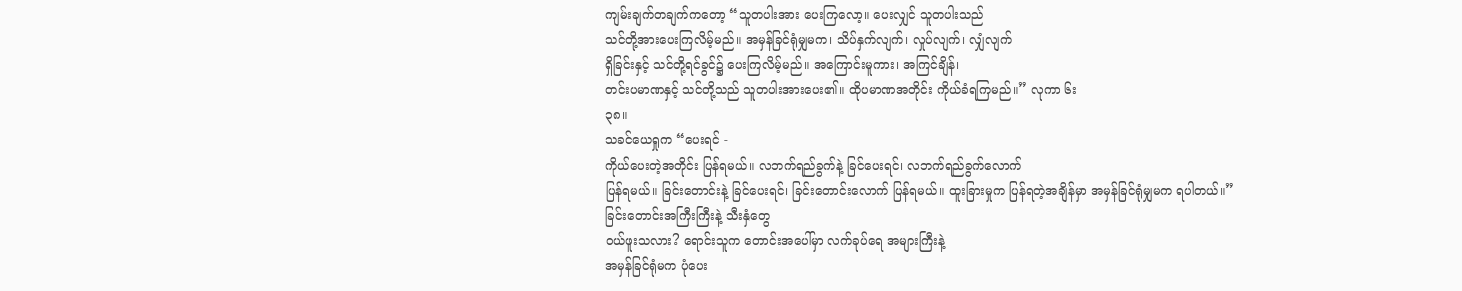ကျမ်းချက်တချက်ကတော့ “သူတပါးအား ပေးကြလော့။ ပေးလျှင် သူတပါးသည်
သင်တို့အားပေးကြလိမ့်မည်။ အမှန်ခြင်ရုံမျှမက၊ သိပ်နှက်လျက်၊ လှုပ်လျက်၊ လျှံလျက်
ရှိခြင်းနှင့် သင်တို့ရင်ခွင်၌ ပေးကြလိမ့်မည်။ အကြောင်းမူကား၊ အကြင်ချိန်၊
တင်းပမာဏနှင့် သင်တို့သည် သူတပါးအားပေး၏။ ထိုပမာဏအတိုင်း ကိုယ်ခံရကြမည်။” လုကာ ၆း
၃၈။
သခင်ယေရှုက “ပေးရင် -
ကိုယ်ပေးတဲ့အတိုင်း ပြန်ရမယ်။ လဘက်ရည်ခွက်နဲ့ ခြင်ပေးရင်၊ လဘက်ရည်ခွက်လောက်
ပြန်ရမယ်။ ခြင်းတောင်းနဲ့ ခြင်ပေးရင်၊ ခြင်းတောင်းလောက် ပြန်ရမယ်။ ထူးခြားမှုက ပြန်ရတဲ့အချိန်မှာ အမှန်ခြင်ရုံမျှမက ရပါတယ်။”
ခြင်းတောင်းအကြီးကြီးနဲ့ သီးနှံတွေ
ဝယ်ဖူးသလား? ရောင်းသူက တောင်းအပေါ်မှာ လက်ခုပ်ရေ အများကြီးနဲ့
အမှန်ခြင်ရုံမက ပုံပေး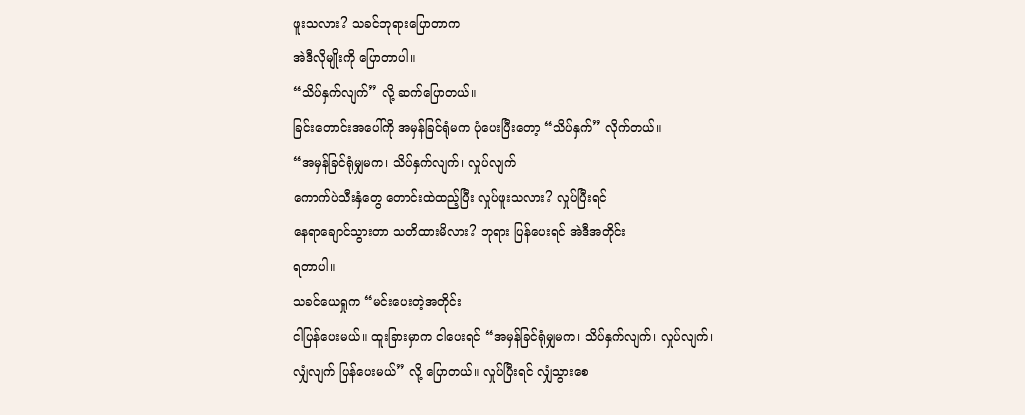ဖူးသလား? သခင်ဘုရားပြောတာက
အဲဒီလိုမျိုးကို ပြောတာပါ။
“သိပ်နှက်လျက်” လို့ ဆက်ပြောတယ်။
ခြင်းတောင်းအပေါ်ကို အမှန်ခြင်ရုံမက ပုံပေးပြီးတော့ “သိပ်နှက်” လိုက်တယ်။
“အမှန်ခြင်ရုံမျှမက၊ သိပ်နှက်လျက်၊ လှုပ်လျက်
ကောက်ပဲသီးနှံတွေ တောင်းထဲထည့်ပြီး လှုပ်ဖူးသလား? လှုပ်ပြီးရင်
နေရာချောင်သွားတာ သတိထားမိလား? ဘုရား ပြန်ပေးရင် အဲဒီအတိုင်း
ရတာပါ။
သခင်ယေရှုက “မင်းပေးတဲ့အတိုင်း
ငါပြန်ပေးမယ်။ ထူးခြားမှာက ငါပေးရင် “အမှန်ခြင်ရုံမျှမက၊ သိပ်နှက်လျက်၊ လှုပ်လျက်၊
လျှံလျက် ပြန်ပေးမယ်” လို့ ပြောတယ်။ လှုပ်ပြီးရင် လျှံသွားစေ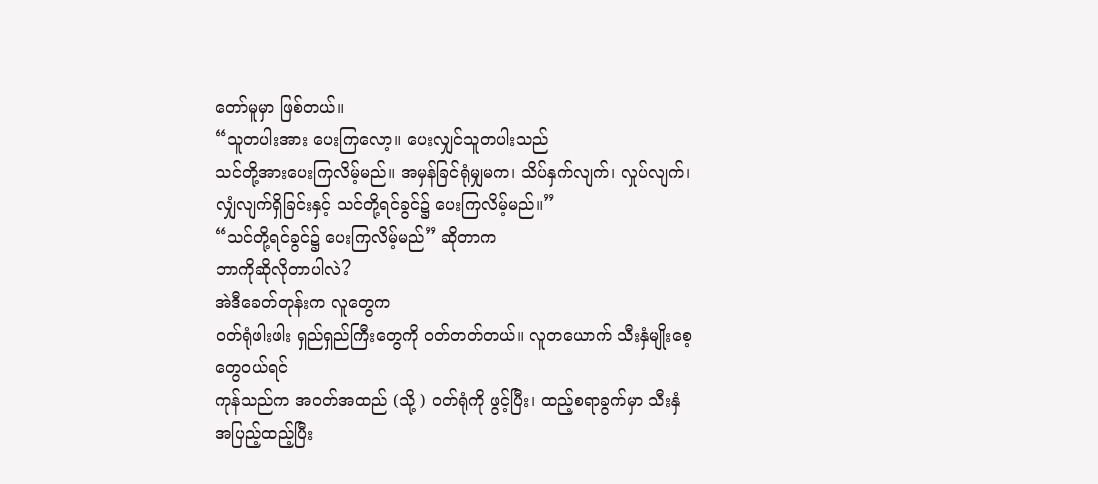တော်မူမှာ ဖြစ်တယ်။
“သူတပါးအား ပေးကြလော့။ ပေးလျှင်သူတပါးသည်
သင်တို့အားပေးကြလိမ့်မည်။ အမှန်ခြင်ရုံမျှမက၊ သိပ်နှက်လျက်၊ လှုပ်လျက်၊
လျှံလျက်ရှိခြင်းနှင့် သင်တို့ရင်ခွင်၌ ပေးကြလိမ့်မည်။”
“သင်တို့ရင်ခွင်၌ ပေးကြလိမ့်မည်” ဆိုတာက
ဘာကိုဆိုလိုတာပါလဲ?
အဲဒီခေတ်တုန်းက လူတွေက
ဝတ်ရုံဖါးဖါး ရှည်ရှည်ကြီးတွေကို ဝတ်တတ်တယ်။ လူတယောက် သီးနှံမျိုးစေ့တွေဝယ်ရင်
ကုန်သည်က အဝတ်အထည် (သို့ ) ၀တ်ရုံကို ဖွင့်ပြီး၊ ထည့်စရာခွက်မှာ သီးနှံ အပြည့်ထည့်ပြီး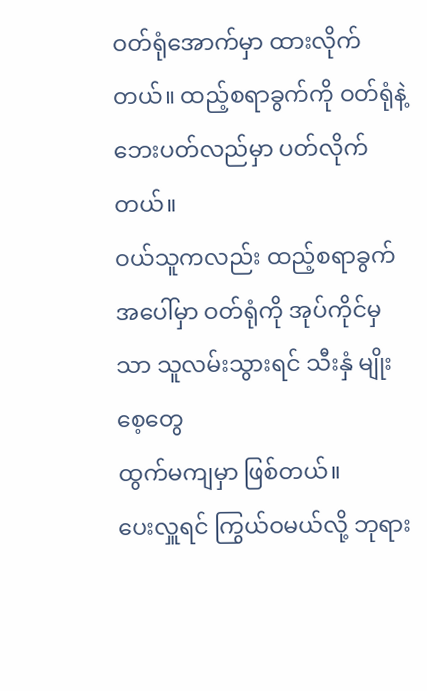ဝတ်ရုံအောက်မှာ ထားလိုက်တယ်။ ထည့်စရာခွက်ကို ဝတ်ရုံနဲ့ ဘေးပတ်လည်မှာ ပတ်လိုက်တယ်။
ဝယ်သူကလည်း ထည့်စရာခွက်အပေါ်မှာ ဝတ်ရုံကို အုပ်ကိုင်မှသာ သူလမ်းသွားရင် သီးနှံ မျိုးစေ့တွေ
ထွက်မကျမှာ ဖြစ်တယ်။
ပေးလှူရင် ကြွယ်ဝမယ်လို့ ဘုရား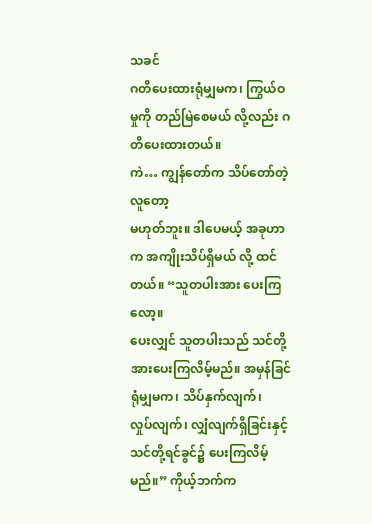သခင်
ဂတိပေးထားရုံမျှမက၊ ကြွယ်ဝမှုကို တည်မြဲစေမယ် လို့လည်း ဂတိပေးထားတယ်။
ကဲ… ကျွန်တော်က သိပ်တော်တဲ့ လူတော့
မဟုတ်ဘူး။ ဒါပေမယ့် အခုဟာက အကျိုးသိပ်ရှိမယ် လို့ ထင်တယ်။ “သူတပါးအား ပေးကြလော့။
ပေးလျှင် သူတပါးသည် သင်တို့အားပေးကြလိမ့်မည်။ အမှန်ခြင် ရုံမျှမက၊ သိပ်နှက်လျက်၊
လှုပ်လျက်၊ လျှံလျက်ရှိခြင်းနှင့် သင်တို့ရင်ခွင်၌ ပေးကြလိမ့်မည်။” ကိုယ့်ဘက်က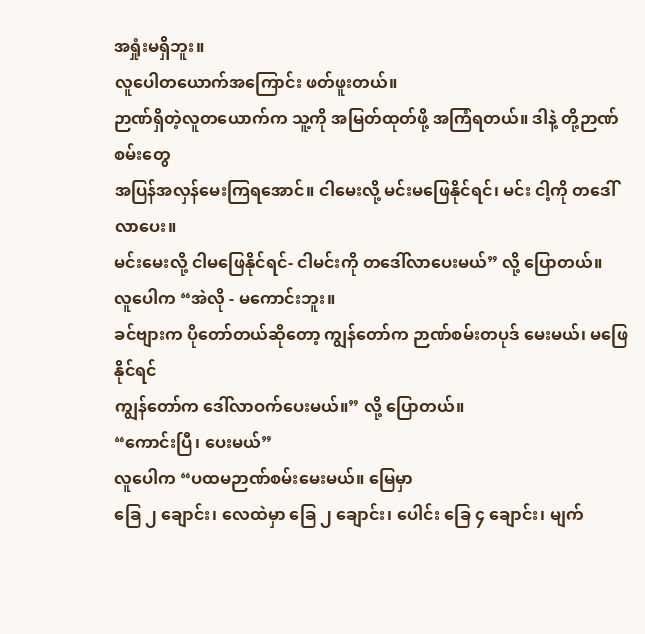အရှုံးမရှိဘူး။
လူပေါတယောက်အကြောင်း ဖတ်ဖူးတယ်။
ဉာဏ်ရှိတဲ့လူတယောက်က သူ့ကို အမြတ်ထုတ်ဖို့ အကြံရတယ်။ ဒါနဲ့ တို့ဉာဏ်စမ်းတွေ
အပြန်အလှန်မေးကြရအောင်။ ငါမေးလို့ မင်းမဖြေနိုင်ရင်၊ မင်း ငါ့ကို တဒေါ်လာပေး။
မင်းမေးလို့ ငါမဖြေနိုင်ရင်- ငါမင်းကို တဒေါ်လာပေးမယ်” လို့ ပြောတယ်။
လူပေါက “အဲလို - မကောင်းဘူး။
ခင်ဗျားက ပိုတော်တယ်ဆိုတော့ ကျွန်တော်က ဉာဏ်စမ်းတပုဒ် မေးမယ်၊ မဖြေနိုင်ရင်
ကျွန်တော်က ဒေါ်လာဝက်ပေးမယ်။” လို့ ပြောတယ်။
“ကောင်းပြီ၊ ပေးမယ်”
လူပေါက “ပထမဉာဏ်စမ်းမေးမယ်။ မြေမှာ
ခြေ ၂ ချောင်း၊ လေထဲမှာ ခြေ ၂ ချောင်း၊ ပေါင်း ခြေ ၄ ချောင်း၊ မျက်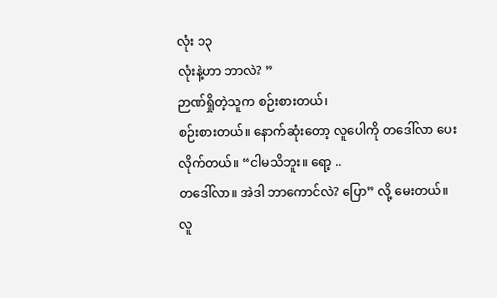လုံး ၁၃
လုံးနဲ့ဟာ ဘာလဲ? ”
ဉာဏ်ရှိုတဲ့သူက စဉ်းစားတယ်၊
စဉ်းစားတယ်။ နောက်ဆုံးတော့ လူပေါကို တဒေါ်လာ ပေးလိုက်တယ်။ “ငါမသိဘူး။ ရော့ ..
တဒေါ်လာ။ အဲဒါ ဘာကောင်လဲ? ပြော” လို့ မေးတယ်။
လူ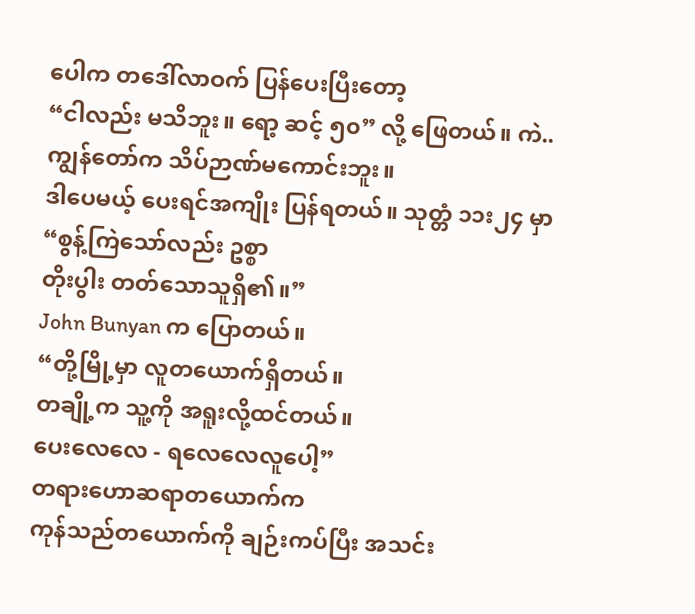ပေါက တဒေါ်လာဝက် ပြန်ပေးပြီးတော့
“ငါလည်း မသိဘူး။ ရော့ ဆင့် ၅၀” လို့ ဖြေတယ်။ ကဲ.. ကျွန်တော်က သိပ်ဉာဏ်မကောင်းဘူး။
ဒါပေမယ့် ပေးရင်အကျိုး ပြန်ရတယ်။ သုတ္တံ ၁၁း၂၄ မှာ “စွန့်ကြဲသော်လည်း ဥစ္စာ
တိုးပွါး တတ်သောသူရှိ၏။”
John Bunyan က ပြောတယ်။
“တို့မြို့မှာ လူတယောက်ရှိတယ်။
တချို့က သူ့ကို အရူးလို့ထင်တယ်။
ပေးလေလေ - ရလေလေလူပေါ့”
တရားဟောဆရာတယောက်က
ကုန်သည်တယောက်ကို ချဉ်းကပ်ပြီး အသင်း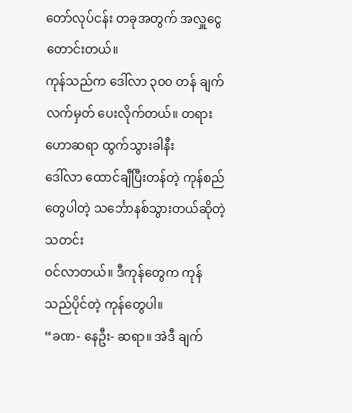တော်လုပ်ငန်း တခုအတွက် အလှူငွေ တောင်းတယ်။
ကုန်သည်က ဒေါ်လာ ၃၀၀ တန် ချက်လက်မှတ် ပေးလိုက်တယ်။ တရားဟောဆရာ ထွက်သွားခါနီး
ဒေါ်လာ ထောင်ချီပြီးတန်တဲ့ ကုန်စည်တွေပါတဲ့ သင်္ဘောနစ်သွားတယ်ဆိုတဲ့ သတင်း
ဝင်လာတယ်။ ဒီကုန်တွေက ကုန်သည်ပိုင်တဲ့ ကုန်တွေပါ။
“ခဏ- နေဦး- ဆရာ။ အဲဒီ ချက်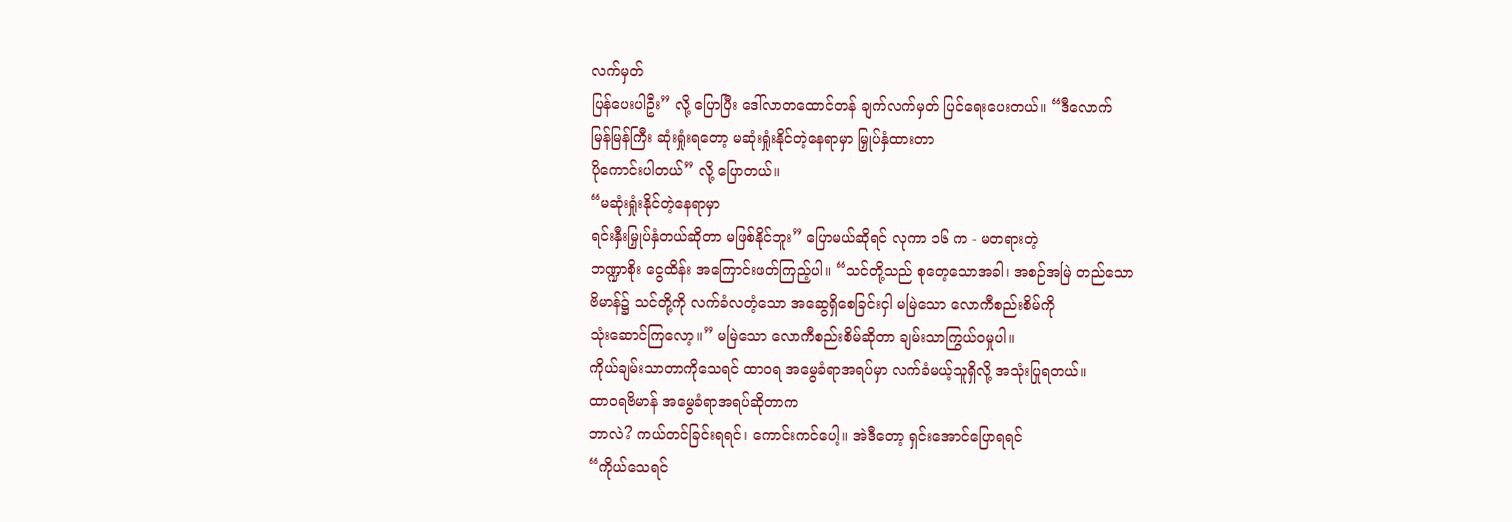လက်မှတ်
ပြန်ပေးပါဦး” လို့ ပြောပြီး ဒေါ်လာတထောင်တန် ချက်လက်မှတ် ပြင်ရေးပေးတယ်။ “ဒီလောက်
မြန်မြန်ကြီး ဆုံးရှုံးရတော့ မဆုံးရှုံးနိုင်တဲ့နေရာမှာ မြှုပ်နှံထားတာ
ပိုကောင်းပါတယ်” လို့ ပြောတယ်။
“မဆုံးရှုံးနိုင်တဲ့နေရာမှာ
ရင်းနှီးမြှုပ်နှံတယ်ဆိုတာ မဖြစ်နိုင်ဘူး” ပြောမယ်ဆိုရင် လုကာ ၁၆ က - မတရားတဲ့
ဘဏ္ဍာစိုး ငွေထိန်း အကြောင်းဖတ်ကြည့်ပါ။ “သင်တို့သည် စုတေ့သောအခါ၊ အစဉ်အမြဲ တည်သော
ဗိမာန်၌ သင်တို့ကို လက်ခံလတံ့သော အဆွေရှိစေခြင်းငှါ မမြဲသော လောကီစည်းစိမ်ကို
သုံးဆောင်ကြလော့။” မမြဲသော လောကီစည်းစိမ်ဆိုတာ ချမ်းသာကြွယ်ဝမှုပါ။
ကိုယ်ချမ်းသာတာကိုသေရင် ထာဝရ အမွေခံရာအရပ်မှာ လက်ခံမယ့်သူရှိလို့ အသုံးပြုရတယ်။
ထာဝရဗိမာန် အမွေခံရာအရပ်ဆိုတာက
ဘာလဲ? ကယ်တင်ခြင်းရရင်၊ ကောင်းကင်ပေါ့။ အဲဒီတော့ ရှင်းအောင်ပြောရရင်
“ကိုယ်သေရင်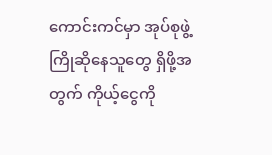ကောင်းကင်မှာ အုပ်စုဖွဲ့ကြိုဆိုနေသူတွေ ရှိဖို့အတွက် ကိုယ့်ငွေကို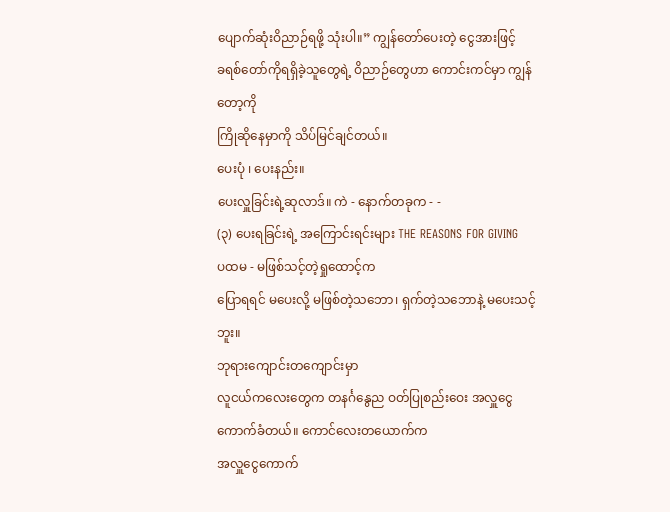ပျောက်ဆုံးဝိညာဉ်ရဖို့ သုံးပါ။” ကျွန်တော်ပေးတဲ့ ငွေအားဖြင့်
ခရစ်တော်ကိုရရှိခဲ့သူတွေရဲ့ ဝိညာဉ်တွေဟာ ကောင်းကင်မှာ ကျွန်တော့ကို
ကြိုဆိုနေမှာကို သိပ်မြင်ချင်တယ်။
ပေးပုံ ၊ ပေးနည်း။
ပေးလှူခြင်းရဲ့ဆုလာဒ်။ ကဲ - နောက်တခုက - -
(၃) ပေးရခြင်းရဲ့ အကြောင်းရင်းများ THE REASONS FOR GIVING
ပထမ - မဖြစ်သင့်တဲ့ရှုထောင့်က
ပြောရရင် မပေးလို့ မဖြစ်တဲ့သဘော၊ ရှက်တဲ့သဘောနဲ့ မပေးသင့်ဘူး။
ဘုရားကျောင်းတကျောင်းမှာ
လူငယ်ကလေးတွေက တနင်္ဂနွေည ဝတ်ပြုစည်းဝေး အလှူငွေ ကောက်ခံတယ်။ ကောင်လေးတယောက်က
အလှူငွေကောက်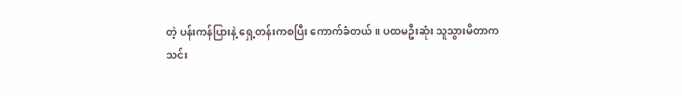တဲ့ ပန်းကန်ပြားနဲ့ ရှေ့တန်းကစပြီး ကောက်ခံတယ်။ ပထမဦးဆုံး သူသွားမိတာက
သင်း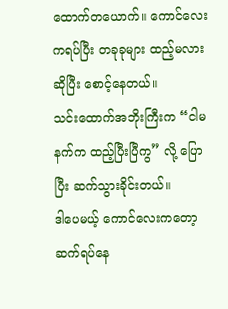ထောက်တယောက်။ ကောင်လေးကရပ်ပြီး တခုခုများ ထည့်မလားဆိုပြီး စောင့်နေတယ်။
သင်းထောက်အဘိုးကြီးက “ငါမနက်က ထည့်ပြီးပြီကွ” လို့ ပြောပြီး ဆက်သွားခိုင်းတယ်။
ဒါပေမယ့် ကောင်လေးကတော့
ဆက်ရပ်နေ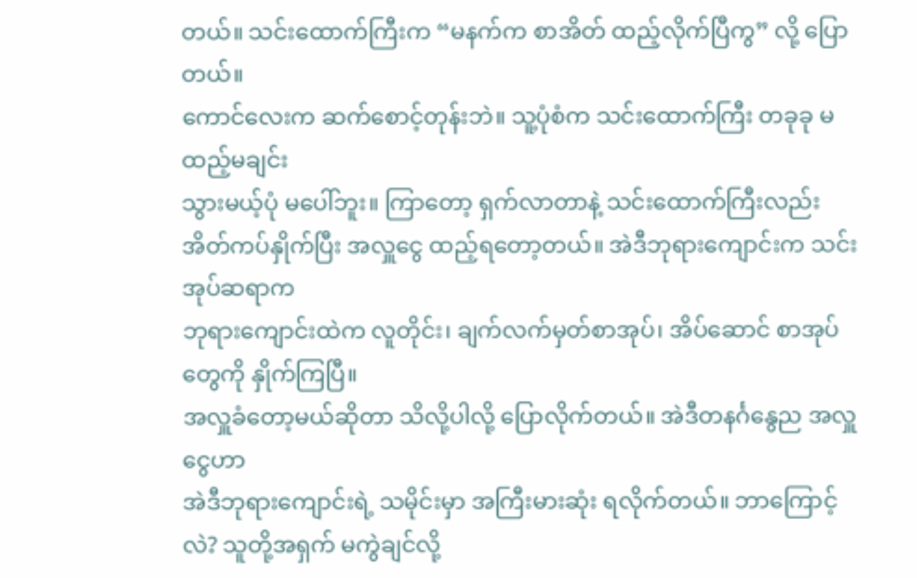တယ်။ သင်းထောက်ကြီးက “မနက်က စာအိတ် ထည့်လိုက်ပြီကွ” လို့ ပြောတယ်။
ကောင်လေးက ဆက်စောင့်တုန်းဘဲ။ သူ့ပုံစံက သင်းထောက်ကြီး တခုခု မထည့်မချင်း
သွားမယ့်ပုံ မပေါ်ဘူး။ ကြာတော့ ရှက်လာတာနဲ့ သင်းထောက်ကြီးလည်း
အိတ်ကပ်နှိုက်ပြီး အလှူငွေ ထည့်ရတော့တယ်။ အဲဒီဘုရားကျောင်းက သင်းအုပ်ဆရာက
ဘုရားကျောင်းထဲက လူတိုင်း၊ ချက်လက်မှတ်စာအုပ်၊ အိပ်ဆောင် စာအုပ်တွေကို နှိုက်ကြပြီ။
အလှူခံတော့မယ်ဆိုတာ သိလို့ပါလို့ ပြောလိုက်တယ်။ အဲဒီတနင်္ဂနွေည အလှူငွေဟာ
အဲဒီဘုရားကျောင်းရဲ့ သမိုင်းမှာ အကြီးမားဆုံး ရလိုက်တယ်။ ဘာကြောင့်လဲ? သူတို့အရှက် မကွဲချင်လို့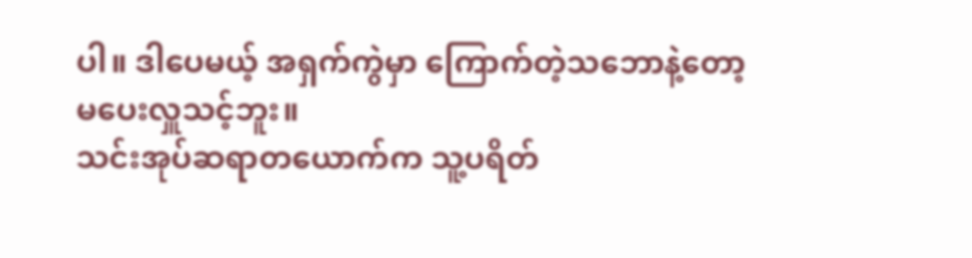ပါ။ ဒါပေမယ့် အရှက်ကွဲမှာ ကြောက်တဲ့သဘောနဲ့တော့
မပေးလှူသင့်ဘူး။
သင်းအုပ်ဆရာတယောက်က သူ့ပရိတ်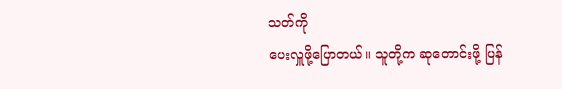သတ်ကို
ပေးလှူဖို့ပြောတယ်။ သူတို့က ဆုတောင်းဖို့ ပြန်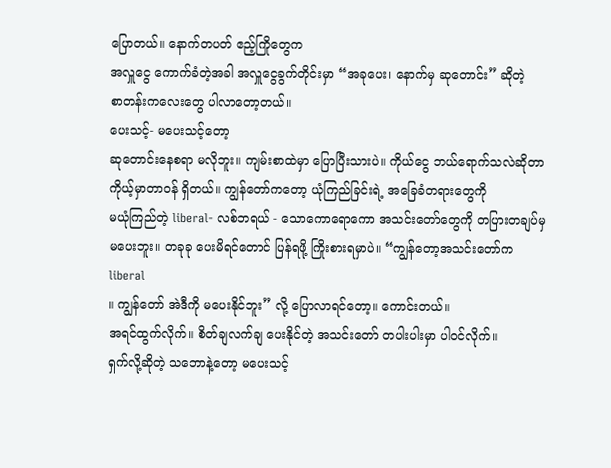ပြောတယ်။ နောက်တပတ် ဧည့်ကြိုတွေက
အလှူငွေ ကောက်ခံတဲ့အခါ အလှူငွေခွက်တိုင်းမှာ “အခုပေး၊ နောက်မှ ဆုတောင်း” ဆိုတဲ့
စာတန်းကလေးတွေ ပါလာတော့တယ်။
ပေးသင့်- မပေးသင့်တော့
ဆုတောင်းနေစရာ မလိုဘူး။ ကျမ်းစာထဲမှာ ပြောပြီးသားပဲ။ ကိုယ်ငွေ ဘယ်ရောက်သလဲဆိုတာ
ကိုယ့်မှာတာဝန် ရှိတယ်။ ကျွန်တော်ကတော့ ယုံကြည်ခြင်းရဲ့ အခြေခံတရားတွေကို
မယုံကြည်တဲ့ liberal- လစ်ဘရယ် - သောကောရောကော အသင်းတော်တွေကို တပြားတချပ်မှ
မပေးဘူး။ တခုခု ပေးမိရင်တောင် ပြန်ရဖို့ ကြိုးစားရမှာပဲ။ “ကျွန်တော့အသင်းတော်က liberal
။ ကျွန်တော် အဲဒီကို မပေးနိုင်ဘူး” လို့ ပြောလာရင်တော့။ ကောင်းတယ်။
အရင်ထွက်လိုက်။ စိတ်ချလက်ချ ပေးနိုင်တဲ့ အသင်းတော် တပါးပါးမှာ ပါဝင်လိုက်။
ရှက်လို့ဆိုတဲ့ သဘောနဲ့တော့ မပေးသင့်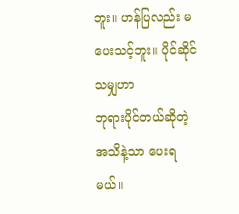ဘူး။ ဟန်ပြလည်း မပေးသင့်ဘူး။ ပိုင်ဆိုင်သမျှဟာ
ဘုရားပိုင်တယ်ဆိုတဲ့အသိနဲ့သာ ပေးရမယ်။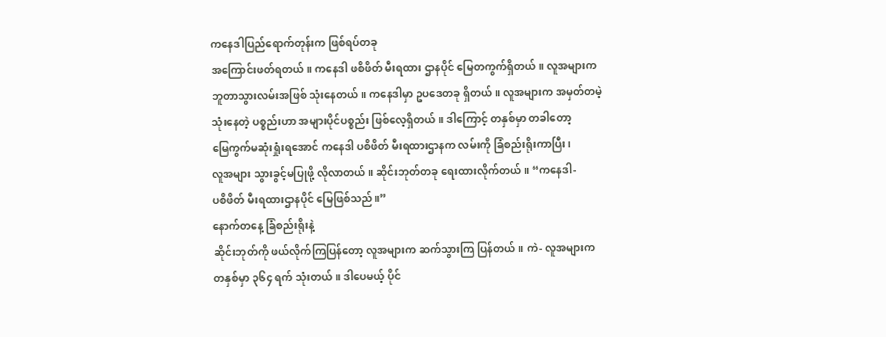ကနေဒါပြည်ရောက်တုန်းက ဖြစ်ရပ်တခု
အကြောင်းဖတ်ရတယ်။ ကနေဒါ ဖစိဖိတ် မီးရထား ဌာနပိုင် မြေတကွက်ရှိတယ်။ လူအများက
ဘူတာသွားလမ်းအဖြစ် သုံးနေတယ်။ ကနေဒါမှာ ဥပဒေတခု ရှိတယ်။ လူအများက အမှတ်တမဲ့
သုံးနေတဲ့ ပစ္စည်းဟာ အများပိုင်ပစ္စည်း ဖြစ်လေ့ရှိတယ်။ ဒါကြောင့် တနှစ်မှာ တခါတော့
မြေကွက်မဆုံးရှုံးရအောင် ကနေဒါ ပစိဖိတ် မီးရထားဌာနက လမ်းကို ခြံစည်းရိုးကာပြီး၊
လူအများ သွားခွင့်မပြုဖို့ လိုလာတယ်။ ဆိုင်းဘုတ်တခု ရေးထားလိုက်တယ်။ “ကနေဒါ-
ပစိဖိတ် မီးရထားဌာနပိုင် မြေဖြစ်သည်။”
နောက်တနေ့ ခြံစည်းရိုးနဲ့
ဆိုင်းဘုတ်ကို ဖယ်လိုက်ကြပြန်တော့ လူအများက ဆက်သွားကြ ပြန်တယ်။ ကဲ- လူအများက
တနှစ်မှာ ၃၆၄ ရက် သုံးတယ်။ ဒါပေမယ့် ပိုင်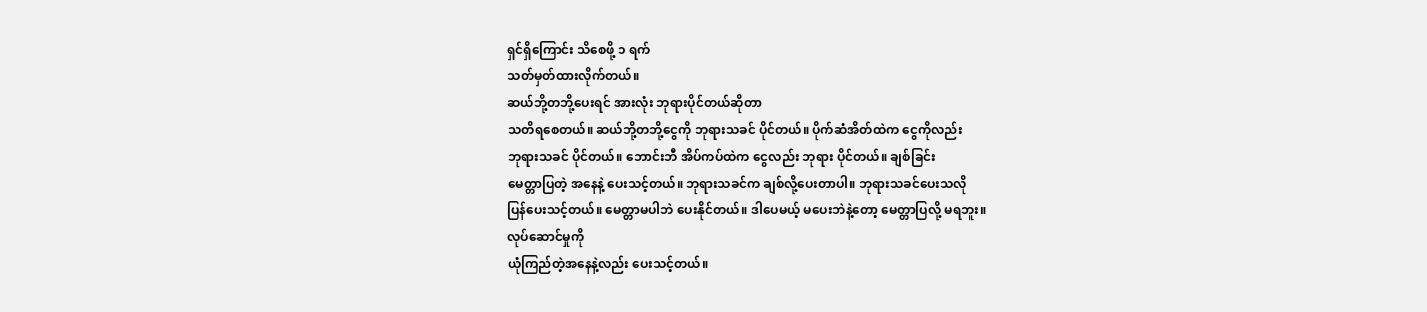ရှင်ရှိကြောင်း သိစေဖို့ ၁ ရက်
သတ်မှတ်ထားလိုက်တယ်။
ဆယ်ဘို့တဘို့ပေးရင် အားလုံး ဘုရားပိုင်တယ်ဆိုတာ
သတိရစေတယ်။ ဆယ်ဘို့တဘို့ငွေကို ဘုရားသခင် ပိုင်တယ်။ ပိုက်ဆံအိတ်ထဲက ငွေကိုလည်း
ဘုရားသခင် ပိုင်တယ်။ ဘောင်းဘီ အိပ်ကပ်ထဲက ငွေလည်း ဘုရား ပိုင်တယ်။ ချစ်ခြင်း
မေတ္တာပြတဲ့ အနေနဲ့ ပေးသင့်တယ်။ ဘုရားသခင်က ချစ်လို့ပေးတာပါ။ ဘုရားသခင်ပေးသလို
ပြန်ပေးသင့်တယ်။ မေတ္တာမပါဘဲ ပေးနိုင်တယ်။ ဒါပေမယ့် မပေးဘဲနဲ့တော့ မေတ္တာပြလို့ မရဘူး။
လုပ်ဆောင်မှုကို
ယုံကြည်တဲ့အနေနဲ့လည်း ပေးသင့်တယ်။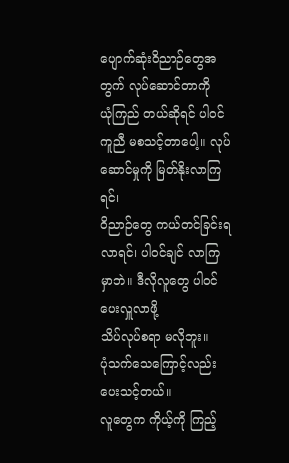ပျောက်ဆုံးဝိညာဉ်တွေအတွက် လုပ်ဆောင်တာကို
ယုံကြည် တယ်ဆိုရင် ပါဝင်ကူညီ မစသင့်တာပေါ့။ လုပ်ဆောင်မှုကို မြတ်နိုးလာကြရင်၊
ဝိညာဉ်တွေ ကယ်တင်ခြင်းရလာရင်၊ ပါဝင်ချင် လာကြမှာဘဲ။ ဒီလိုလူတွေ ပါဝင်ပေးလှူလာဖို့
သိပ်လုပ်စရာ မလိုဘူး။
ပုံသက်သေကြောင့်လည်း ပေးသင့်တယ်။
လူတွေက ကိုယ့်ကို ကြည့်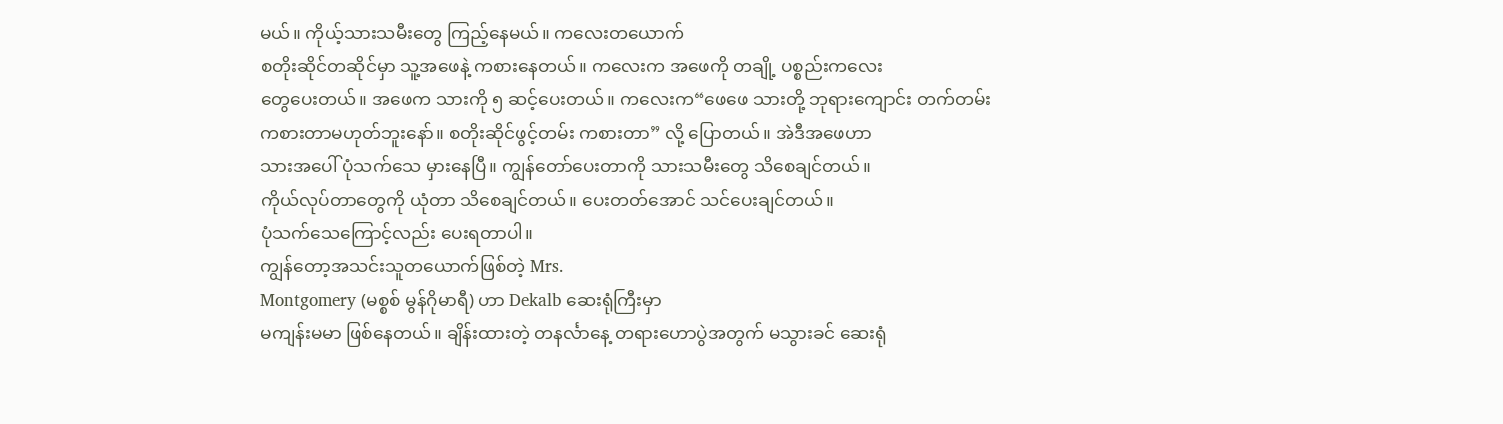မယ်။ ကိုယ့်သားသမီးတွေ ကြည့်နေမယ်။ ကလေးတယောက်
စတိုးဆိုင်တဆိုင်မှာ သူ့အဖေနဲ့ ကစားနေတယ်။ ကလေးက အဖေကို တချို့ ပစ္စည်းကလေး
တွေပေးတယ်။ အဖေက သားကို ၅ ဆင့်ပေးတယ်။ ကလေးက“ဖေဖေ သားတို့ ဘုရားကျောင်း တက်တမ်း
ကစားတာမဟုတ်ဘူးနော်။ စတိုးဆိုင်ဖွင့်တမ်း ကစားတာ” လို့ ပြောတယ်။ အဲဒီအဖေဟာ
သားအပေါ် ပုံသက်သေ မှားနေပြီ။ ကျွန်တော်ပေးတာကို သားသမီးတွေ သိစေချင်တယ်။
ကိုယ်လုပ်တာတွေကို ယုံတာ သိစေချင်တယ်။ ပေးတတ်အောင် သင်ပေးချင်တယ်။
ပုံသက်သေကြောင့်လည်း ပေးရတာပါ။
ကျွန်တော့အသင်းသူတယောက်ဖြစ်တဲ့ Mrs.
Montgomery (မစ္စစ် မွန်ဂိုမာရီ) ဟာ Dekalb ဆေးရုံကြီးမှာ
မကျန်းမမာ ဖြစ်နေတယ်။ ချိန်းထားတဲ့ တနင်္လာနေ့ တရားဟောပွဲအတွက် မသွားခင် ဆေးရုံ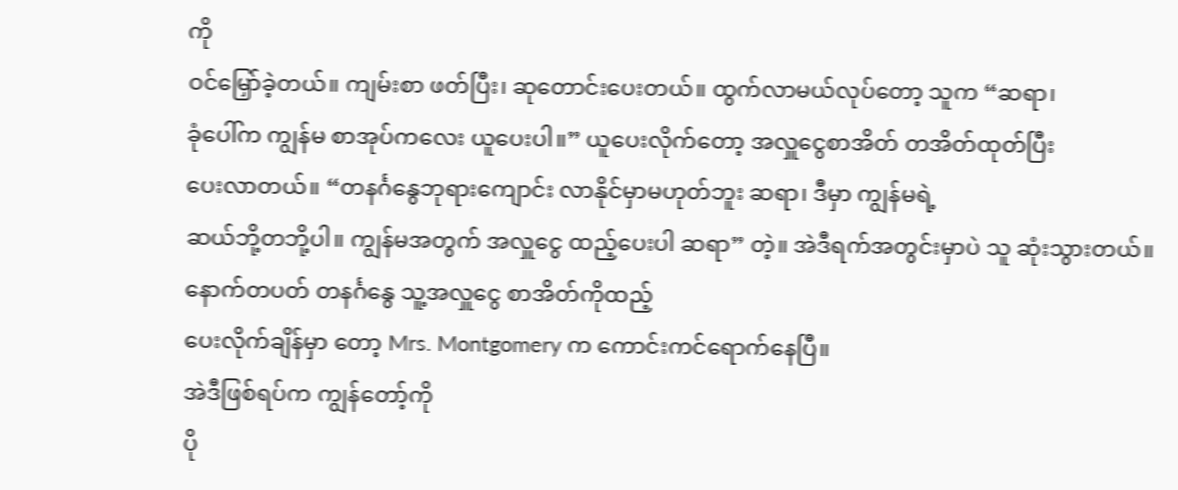ကို
ဝင်မြှော်ခဲ့တယ်။ ကျမ်းစာ ဖတ်ပြီး၊ ဆုတောင်းပေးတယ်။ ထွက်လာမယ်လုပ်တော့ သူက “ဆရာ၊
ခုံပေါ်က ကျွန်မ စာအုပ်ကလေး ယူပေးပါ။” ယူပေးလိုက်တော့ အလှူငွေစာအိတ် တအိတ်ထုတ်ပြီး
ပေးလာတယ်။ “တနင်္ဂနွေဘုရားကျောင်း လာနိုင်မှာမဟုတ်ဘူး ဆရာ၊ ဒီမှာ ကျွန်မရဲ့
ဆယ်ဘို့တဘို့ပါ။ ကျွန်မအတွက် အလှူငွေ ထည့်ပေးပါ ဆရာ” တဲ့။ အဲဒီရက်အတွင်းမှာပဲ သူ ဆုံးသွားတယ်။
နောက်တပတ် တနင်္ဂနွေ သူ့အလှူငွေ စာအိတ်ကိုထည့်
ပေးလိုက်ချိန်မှာ တော့ Mrs. Montgomery က ကောင်းကင်ရောက်နေပြီ။
အဲဒီဖြစ်ရပ်က ကျွန်တော့်ကို
ပို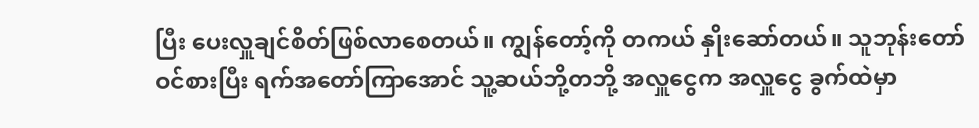ပြီး ပေးလှူချင်စိတ်ဖြစ်လာစေတယ်။ ကျွန်တော့်ကို တကယ် နှိုးဆော်တယ်။ သူဘုန်းတော်
ဝင်စားပြီး ရက်အတော်ကြာအောင် သူ့ဆယ်ဘို့တဘို့ အလှူငွေက အလှူငွေ ခွက်ထဲမှာ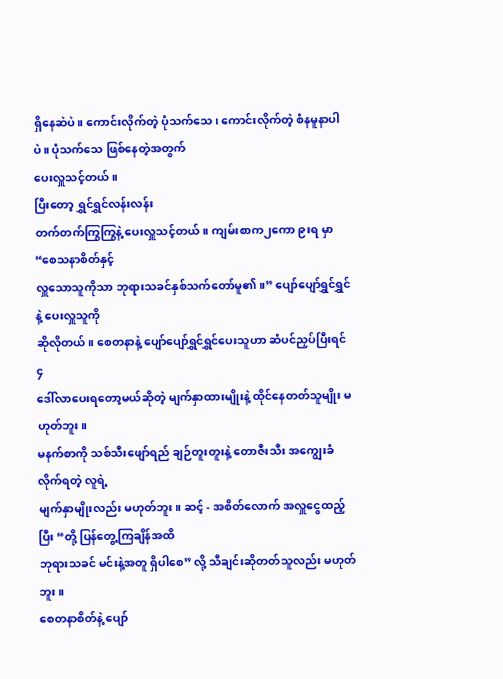ရှိနေဆဲပဲ။ ကောင်းလိုက်တဲ့ ပုံသက်သေ၊ ကောင်းလိုက်တဲ့ စံနမူနာပါပဲ။ ပုံသက်သေ ဖြစ်နေတဲ့အတွက်
ပေးလှူသင့်တယ်။
ပြီးတော့ ရွှင်ရွှင်လန်းလန်း
တက်တက်ကြွကြွနဲ့ ပေးလှူသင့်တယ်။ ကျမ်းစာက၂ကော ၉းရ မှာ “စေသနာစိတ်နှင့်
လှူသောသူကိုသာ ဘုရားသခင်နှစ်သက်တော်မူ၏။” ပျော်ပျော်ရွှင်ရွှင်နဲ့ ပေးလှူသူကို
ဆိုလိုတယ်။ စေတနာနဲ့ ပျော်ပျော်ရွှင်ရွှင်ပေးသူဟာ ဆံပင်ညှပ်ပြီးရင် ၄
ဒေါ်လာပေးရတော့မယ်ဆိုတဲ့ မျက်နှာထားမျိုးနဲ့ ထိုင်နေတတ်သူမျိုး မဟုတ်ဘူး။
မနက်စာကို သစ်သီးဖျော်ရည် ချဉ်တူးတူးနဲ့ တောဇီးသီး အကျွေးခံလိုက်ရတဲ့ လူရဲ့
မျက်နှာမျိုးလည်း မဟုတ်ဘူး။ ဆင့် - အစိတ်လောက် အလှူငွေထည့်ပြီး “တို့ ပြန်တွေ့ကြချိန်အထိ
ဘုရားသခင် မင်းနဲ့အတူ ရှိပါစေ” လို့ သီချင်းဆိုတတ်သူလည်း မဟုတ်ဘူး။
စေတနာစိတ်နဲ့ ပျော်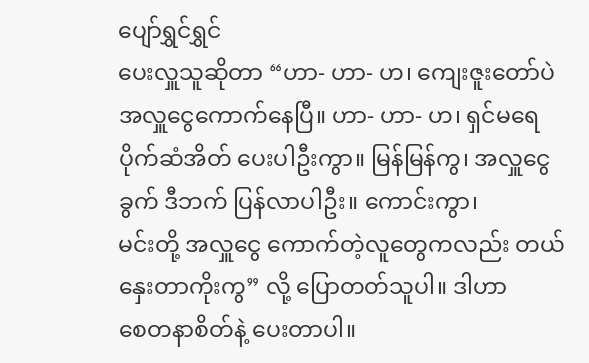ပျော်ရွှင်ရွှင်
ပေးလှူသူဆိုတာ “ဟာ- ဟာ- ဟ၊ ကျေးဇူးတော်ပဲ အလှူငွေကောက်နေပြီ။ ဟာ- ဟာ- ဟ၊ ရှင်မရေ
ပိုက်ဆံအိတ် ပေးပါဦးကွာ။ မြန်မြန်ကွ၊ အလှူငွေခွက် ဒီဘက် ပြန်လာပါဦး။ ကောင်းကွာ၊
မင်းတို့ အလှူငွေ ကောက်တဲ့လူတွေကလည်း တယ်နှေးတာကိုးကွ” လို့ ပြောတတ်သူပါ။ ဒါဟာ
စေတနာစိတ်နဲ့ ပေးတာပါ။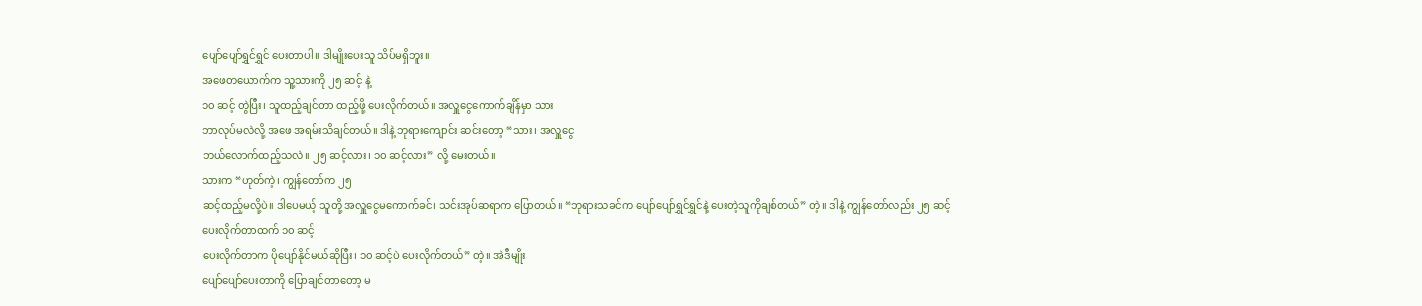ပျော်ပျော်ရွှင်ရွှင် ပေးတာပါ။ ဒါမျိုးပေးသူ သိပ်မရှိဘူး။
အဖေတယောက်က သူ့သားကို ၂၅ ဆင့် နဲ့
၁၀ ဆင့် တွဲပြီး၊ သူထည့်ချင်တာ ထည့်ဖို့ ပေးလိုက်တယ်။ အလှူငွေကောက်ချိန်မှာ သား
ဘာလုပ်မလဲလို့ အဖေ အရမ်းသိချင်တယ်။ ဒါနဲ့ ဘုရားကျောင်း ဆင်းတော့ “သား၊ အလှူငွေ
ဘယ်လောက်ထည့်သလဲ။ ၂၅ ဆင့်လား၊ ၁၀ ဆင့်လား” လို့ မေးတယ်။
သားက “ဟုတ်ကဲ့၊ ကျွန်တော်က ၂၅
ဆင့်ထည့်မလို့ပဲ။ ဒါပေမယ့် သူတို့ အလှူငွေမကောက်ခင်၊ သင်းအုပ်ဆရာက ပြောတယ်။ “ဘုရားသခင်က ပျော်ပျော်ရွှင်ရွှင်နဲ့ ပေးတဲ့သူကိုချစ်တယ်” တဲ့။ ဒါနဲ့ ကျွန်တော်လည်း ၂၅ ဆင့် ပေးလိုက်တာထက် ၁၀ ဆင့်
ပေးလိုက်တာက ပိုပျော်နိုင်မယ်ဆိုပြီး၊ ၁၀ ဆင့်ပဲ ပေးလိုက်တယ်” တဲ့။ အဲဒီမျိုး
ပျော်ပျော်ပေးတာကို ပြောချင်တာတော့ မ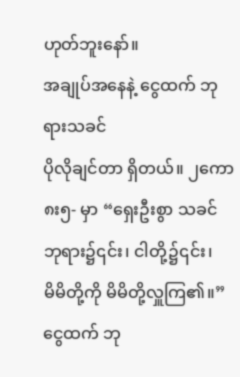ဟုတ်ဘူးနော်။
အချုပ်အနေနဲ့ ငွေထက် ဘုရားသခင်
ပိုလိုချင်တာ ရှိတယ်။ ၂ကော ၈း၅- မှာ “ရှေးဦးစွာ သခင်ဘုရား၌၎င်း၊ ငါတို့၌၎င်း၊
မိမိတို့ကို မိမိတို့လှူကြ၏။” ငွေထက် ဘု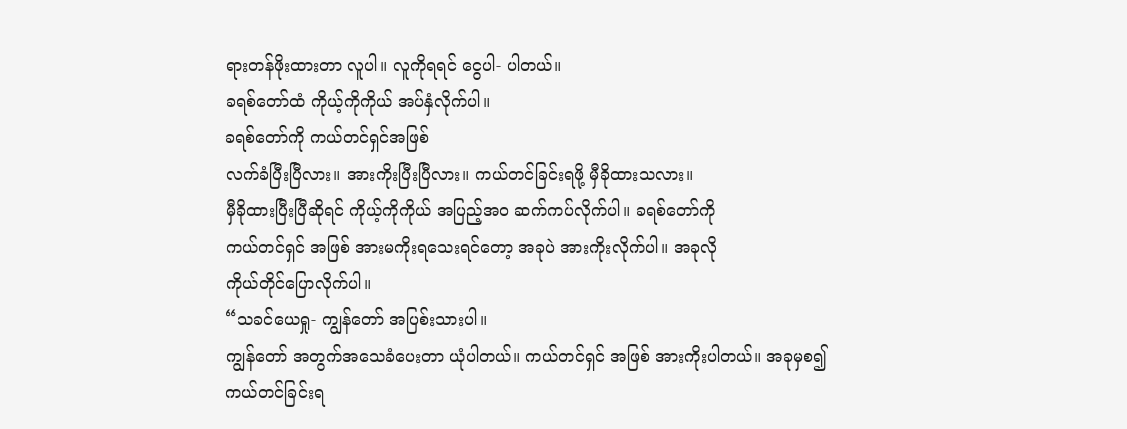ရားတန်ဖိုးထားတာ လူပါ။ လူကိုရရင် ငွေပါ- ပါတယ်။
ခရစ်တော်ထံ ကိုယ့်ကိုကိုယ် အပ်နှံလိုက်ပါ။
ခရစ်တော်ကို ကယ်တင်ရှင်အဖြစ်
လက်ခံပြီးပြီလား။ အားကိုးပြီးပြီလား။ ကယ်တင်ခြင်းရဖို့ မှီခိုထားသလား။
မှီခိုထားပြီးပြီဆိုရင် ကိုယ့်ကိုကိုယ် အပြည့်အဝ ဆက်ကပ်လိုက်ပါ။ ခရစ်တော်ကို
ကယ်တင်ရှင် အဖြစ် အားမကိုးရသေးရင်တော့ အခုပဲ အားကိုးလိုက်ပါ။ အခုလို
ကိုယ်တိုင်ပြောလိုက်ပါ။
“သခင်ယေရှု- ကျွန်တော် အပြစ်းသားပါ။
ကျွန်တော် အတွက်အသေခံပေးတာ ယုံပါတယ်။ ကယ်တင်ရှင် အဖြစ် အားကိုးပါတယ်။ အခုမှစ၍
ကယ်တင်ခြင်းရ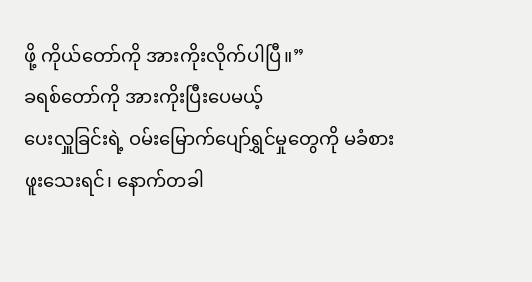ဖို့ ကိုယ်တော်ကို အားကိုးလိုက်ပါပြီ။”
ခရစ်တော်ကို အားကိုးပြီးပေမယ့်
ပေးလှူခြင်းရဲ့ ဝမ်းမြောက်ပျော်ရွှင်မှုတွေကို မခံစား ဖူးသေးရင်၊ နောက်တခါ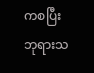ကစပြီး
ဘုရားသ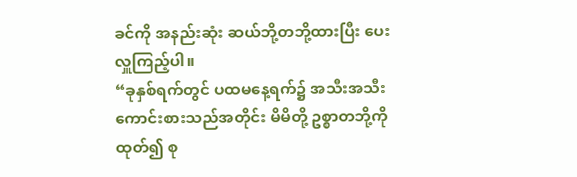ခင်ကို အနည်းဆုံး ဆယ်ဘို့တဘို့ထားပြီး ပေးလှူကြည့်ပါ။
“ခုနှစ်ရက်တွင် ပထမနေ့ရက်၌ အသီးအသီး
ကောင်းစားသည်အတိုင်း မိမိတို့ ဥစ္စာတဘို့ကို ထုတ်၍ စု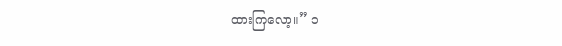ထားကြလော့။” ၁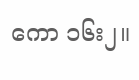ကော ၁၆း၂။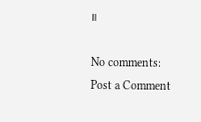။

No comments:
Post a Comment